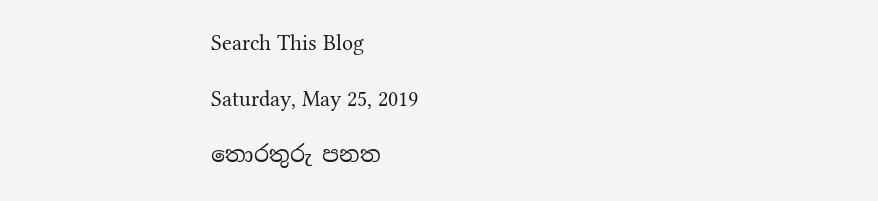Search This Blog

Saturday, May 25, 2019

තොරතුරු පනත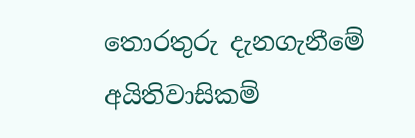තොරතුරු දැනගැනීමේ අයිතිවාසිකම්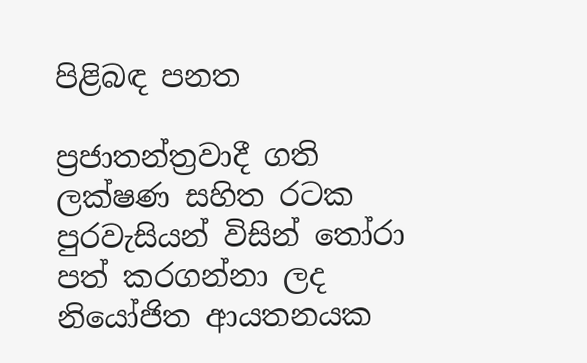පිළිබඳ පනත

ප්‍රජාතන්ත්‍රවාදී ගති ලක්ෂණ සහිත රටක පුරවැසියන් විසින් තෝරා පත් කරගන්නා ලද නියෝජිත ආයතනයක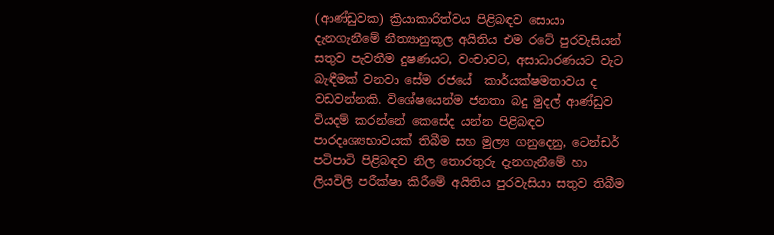(ආණ්ඩුවක) ක්‍රියාකාරිත්වය පිළිබඳව සොයා දැනගැනීමේ නීත්‍යානුකූල අයිතිය එම රටේ පුරවැසියන් සතුව පැවතීම දුෂණයට, වංචාවට, අසාධාරණයට වැට බැඳීමක් වනවා සේම රජයේ  කාර්යක්ෂමතාවය ද වඩවන්නකි. විශේෂයෙන්ම ජනතා බදු මුදල් ආණ්ඩුව වියදම් කරන්නේ කෙසේද යන්න පිළිබඳව පාරදෘශ්‍යභාවයක් තිබීම සහ මුල්‍ය ගනුදෙනු, ටෙන්ඩර් පටිපාටි පිළිබඳව නිල තොරතුරු දැනගැනීමේ හා ලියවිලි පරීක්ෂා කිරීමේ අයිතිය පුරවැසියා සතුව තිබීම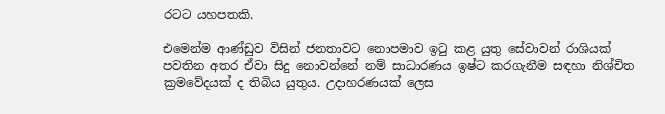රටට යහපතකි.

එමෙන්ම ආණ්ඩුව විසින් ජනතාවට නොපමාව ඉටු කළ යුතු සේවාවන් රාශියක් පවතින අතර ඒවා සිදු නොවන්නේ නම් සාධාරණය ඉෂ්ට කරගැනීම සඳහා නිශ්චිත ක්‍රමවේදයක් ද තිබිය යුතුය. උදාහරණයක් ලෙස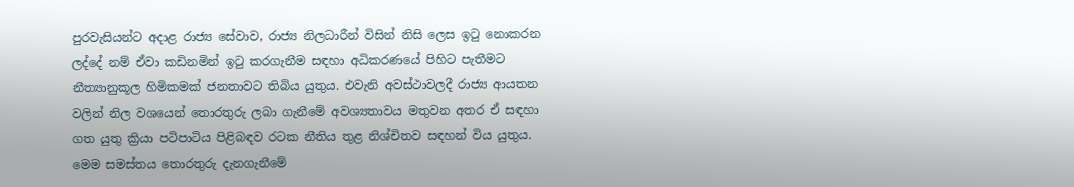පුරවැසියන්ට අදාළ රාජ්‍ය සේවාව, රාජ්‍ය නිලධාරීන් විසින් නිසි ලෙස ඉටු නොකරන ලද්දේ නම් ඒවා කඩිනමින් ඉටු කරගැනීම සඳහා අධිකරණයේ පිහිට පැතීමට නීත්‍යානුකූල හිමිකමක් ජනතාවට තිබිය යුතුය. එවැනි අවස්ථාවලදී රාජ්‍ය ආයතන වලින් නිල වශයෙන් තොරතුරු ලබා ගැනීමේ අවශ්‍යතාවය මතුවන අතර ඒ සඳහා ගත යුතු ක්‍රියා පටිපාටිය පිළිබඳව රටක නීතිය තුළ නිශ්චිතව සඳහන් විය යුතුය. මෙම සමස්තය තොරතුරු දැනගැනීමේ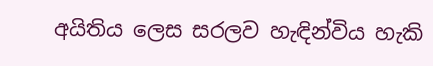අයිතිය ලෙස සරලව හැඳින්විය හැකි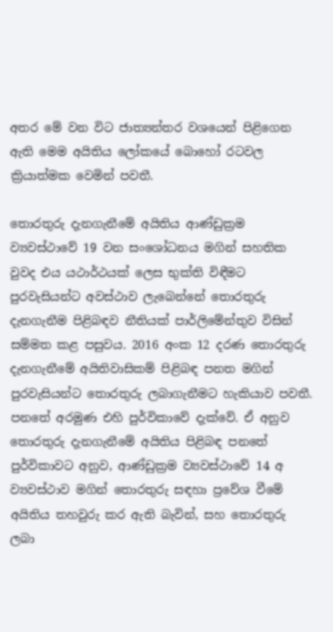අතර මේ වන විට ජාත්‍යන්තර වශයෙන් පිළිගෙන ඇති මෙම අයිතිය ලෝකයේ බොහෝ රටවල ක්‍රියාත්මක වෙමින් පවතී.

තොරතුරු දැනගැනීමේ අයිතිය ආණ්ඩුක්‍රම ව්‍යවස්ථාවේ 19 වන සංශෝධනය මගින් සහතික වුවද එය යථාර්ථයක් ලෙස භුක්ති විඳීමට පුරවැසියන්ට අවස්ථාව ලැබෙන්නේ තොරතුරු දැනගැනීම පිළිබඳව නීතියක් පාර්ලිමේන්තුව විසින් සම්මත කළ පසුවය. 2016 අංක 12 දරණ තොරතුරු දැනගැනීමේ අයිතිවාසිකම් පිළිබඳ පනත මගින් පුරවැසියන්ට තොරතුරු ලබාගැනීමට හැකියාව පවතී. පනතේ අරමුණ එහි පුර්විකාවේ දැක්වේ. ඒ අනුව තොරතුරු දැනගැනීමේ අයිතිය පිළිබඳ පනතේ පුර්විකාවට අනුව, ආණ්ඩුක්‍රම ව්‍යවස්ථාවේ 14 අ ව්‍යවස්ථාව මගින් තොරතුරු සඳහා ප්‍රවේශ වීමේ අයිතිය තහවුරු කර ඇති බැවින්, සහ තොරතුරු ලබා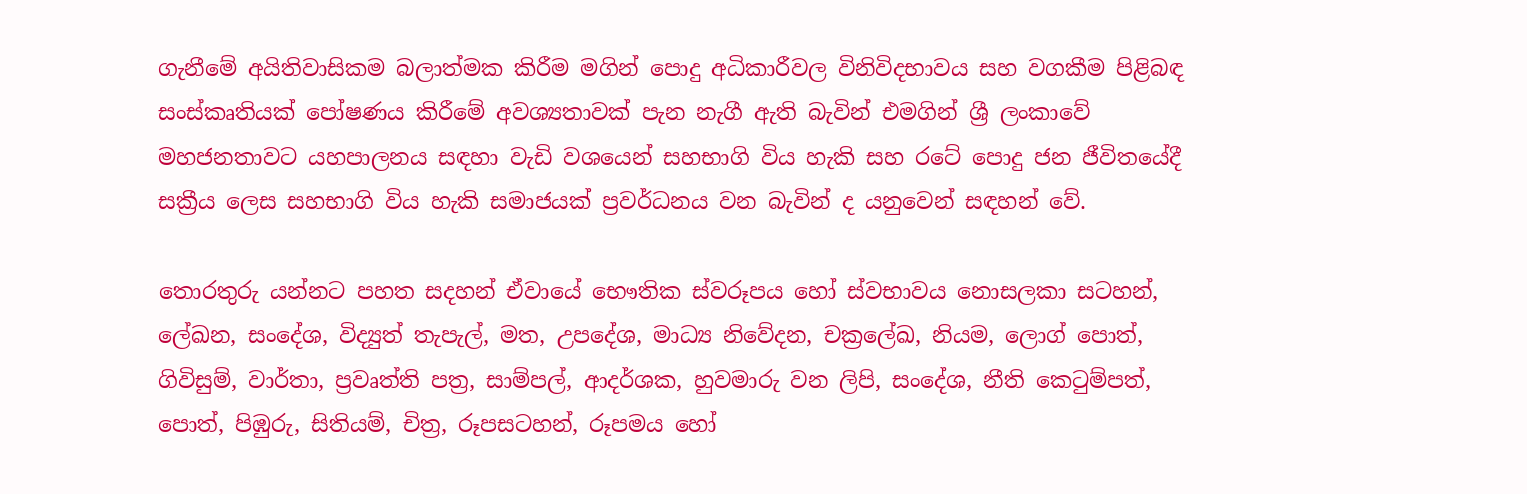ගැනීමේ අයිතිවාසිකම බලාත්මක කිරීම මගින් පොදු අධිකාරීවල විනිවිදභාවය සහ වගකීම පිළිබඳ සංස්කෘතියක් පෝෂණය කිරීමේ අවශ්‍යතාවක් පැන නැගී ඇති බැවින් එමගින් ශ්‍රී ලංකාවේ මහජනතාවට යහපාලනය සඳහා වැඩි වශයෙන් සහභාගි විය හැකි සහ රටේ පොදු ජන ජීවිතයේදී සක්‍රීය ලෙස සහභාගි විය හැකි සමාජයක් ප්‍රවර්ධනය වන බැවින් ද යනුවෙන් සඳහන් වේ.

තොරතුරු යන්නට පහත සදහන් ඒවායේ භෞතික ස්වරූපය හෝ ස්වභාවය නොසලකා සටහන්, ලේඛන, සංදේශ, විද්‍යුත් තැපැල්, මත, උපදේශ, මාධ්‍ය නිවේදන, චක්‍රලේඛ, නියම, ලොග් පොත්, ගිවිසුම්, වාර්තා, ප්‍රවෘත්ති පත්‍ර, සාම්පල්, ආදර්ශක, හුවමාරු වන ලිපි, සංදේශ, නීති කෙටුම්පත්, පොත්, පිඹුරු, සිතියම්, චිත්‍ර, රූපසටහන්, රූපමය හෝ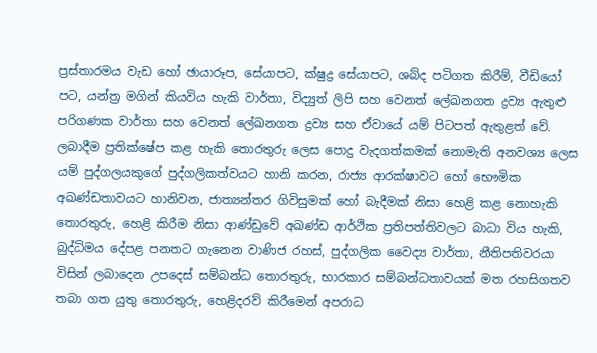ප්‍රස්තාරමය වැඩ හෝ ඡායාරූප, සේයාපට, ක්ෂුද්‍ර සේයාපට, ශබ්ද පටිගත කිරීම්, වීඩියෝ පට, යන්ත්‍ර මගින් කියවිය හැකි වාර්තා, විද්‍යුත් ලිපි සහ වෙනත් ලේඛනගත ද්‍රව්‍ය ඇතුළු පරිගණක වාර්තා සහ වෙනත් ලේඛනගත ද්‍රව්‍ය සහ ඒවායේ යම් පිටපත් ඇතුළත් වේ. ලබාදීම ප්‍රතික්ෂේප කළ හැකි තොරතුරු ලෙස පොදු වැදගත්කමක් නොමැති අනවශ්‍ය ලෙස යම් පුද්ගලයකුගේ පුද්ගලිකත්වයට හානි කරන, රාජ්‍ය ආරක්ෂාවට හෝ භෞමික අඛණ්ඩතාවයට හානිවන, ජාත්‍යන්තර ගිවිසුමක් හෝ බැදීමක් නිසා හෙළි කළ නොහැකි තොරතුරු, හෙළි කිරීම නිසා ආණ්ඩුවේ අඛණ්ඩ ආර්ථික ප්‍රතිපත්තිවලට බාධා විය හැකි, බුද්ධිමය දේපළ පනතට ගැනෙන වාණිජ රහස්, පුද්ගලික වෛද්‍ය වාර්තා, නීතිපතිවරයා විසින් ලබාදෙන උපදෙස් සම්බන්ධ තොරතුරු, භාරකාර සම්බන්ධතාවයක් මත රහසිගතව තබා ගත යුතු තොරතුරු, හෙළිදරව් කිරීමෙන් අපරාධ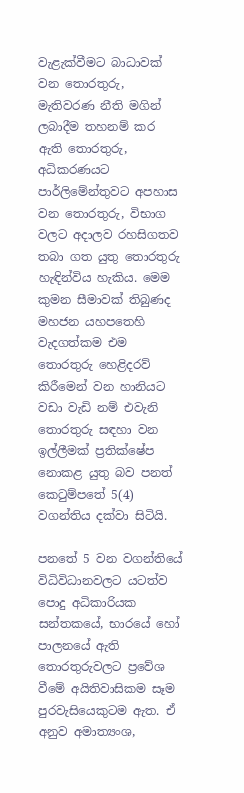වැළැක්වීමට බාධාවක් වන තොරතුරු, මැතිවරණ නීති මගින් ලබාදීම තහනම් කර ඇති තොරතුරු, අධිකරණයට පාර්ලිමේන්තුවට අපහාස වන තොරතුරු, විභාග වලට අදාලව රහසිගතව තබා ගත යුතු තොරතුරු හැඳින්විය හැකිය. මෙම කුමන සීමාවක් තිබුණද මහජන යහපතෙහි වැදගත්කම එම තොරතුරු හෙළිදරව් කිරීමෙන් වන හානියට වඩා වැඩි නම් එවැනි තොරතුරු සඳහා වන ඉල්ලීමක් ප්‍රතික්ෂේප නොකළ යුතු බව පනත් කෙටුම්පතේ 5(4) වගන්තිය දක්වා සිටියි.

පනතේ 5 වන වගන්තියේ විධිවිධානවලට යටත්ව පොදු අධිකාරියක සන්තකයේ, භාරයේ හෝ පාලනයේ ඇති තොරතුරුවලට ප්‍රවේශ වීමේ අයිතිවාසිකම සෑම පුරවැසියෙකුටම ඇත. ඒ අනුව අමාත්‍යංශ,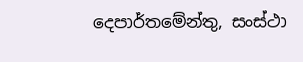දෙපාර්තමේන්තු, සංස්ථා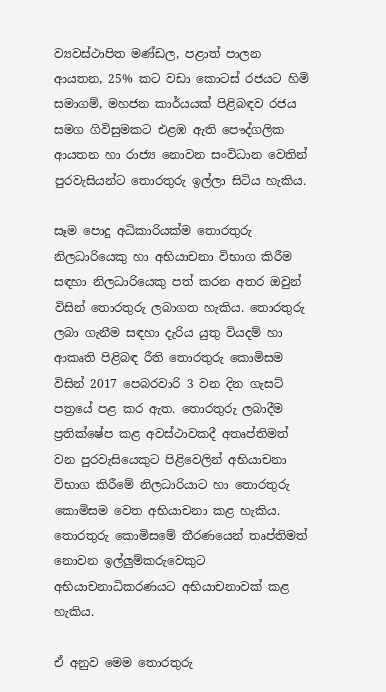ව්‍යවස්ථාපිත මණ්ඩල, පළාත් පාලන ආයතන, 25% කට වඩා කොටස් රජයට හිමි සමාගම්, මහජන කාර්යයක් පිළිබඳව රජය සමග ගිවිසුමකට එළඹ ඇති පෞද්ගලික ආයතන හා රාජ්‍ය නොවන සංවිධාන වෙතින් පුරවැසියන්ට තොරතුරු ඉල්ලා සිටිය හැකිය.

සෑම පොදු අධිකාරියක්ම තොරතුරු නිලධාරියෙකු හා අභියාචනා විභාග කිරීම සඳහා නිලධාරියෙකු පත් කරන අතර ඔවුන් විසින් තොරතුරු ලබාගත හැකිය. තොරතුරු ලබා ගැනීම සඳහා දැරිය යුතු වියදම් හා ආකෘති පිළිබඳ රීති තොරතුරු කොමිසම විසින් 2017 පෙබරවාරි 3 වන දින ගැසට් පත්‍රයේ පළ කර ඇත. තොරතුරු ලබාදීම ප්‍රතික්ෂේප කළ අවස්ථාවකදී අතෘප්තිමත් වන පුරවැසියෙකුට පිළිවෙලින් අභියාචනා විභාග කිරීමේ නිලධාරියාට හා තොරතුරු කොමිසම වෙත අභියාචනා කළ හැකිය. තොරතුරු කොමිසමේ තීරණයෙන් තෘප්තිමත් නොවන ඉල්ලුම්කරුවෙකුට අභියාචනාධිකරණයට අභියාචනාවක් කළ හැකිය.

ඒ අනුව මෙම තොරතුරු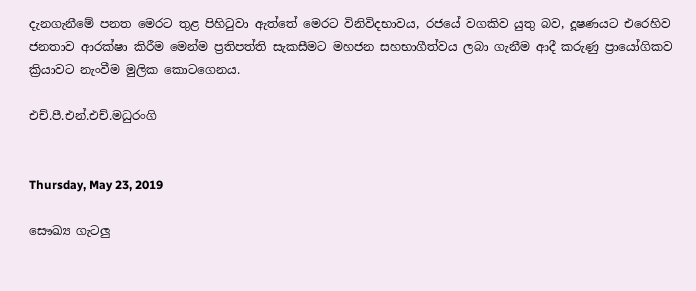දැනගැනීමේ පනත මෙරට තුළ පිහිටුවා ඇත්තේ මෙරට විනිවිදභාවය, රජයේ වගකිව යුතු බව, දූෂණයට එරෙහිව ජනතාව ආරක්ෂා කිරීම මෙන්ම ප්‍රතිපත්ති සැකසීමට මහජන සහභාගීත්වය ලබා ගැනීම ආදී කරුණු ප්‍රායෝගිකව ක්‍රියාවට නැංවීම මුලික කොටගෙනය.

එච්.පී.එන්.එච්.මධුරංගි


Thursday, May 23, 2019

සෞඛ්‍ය ගැටලු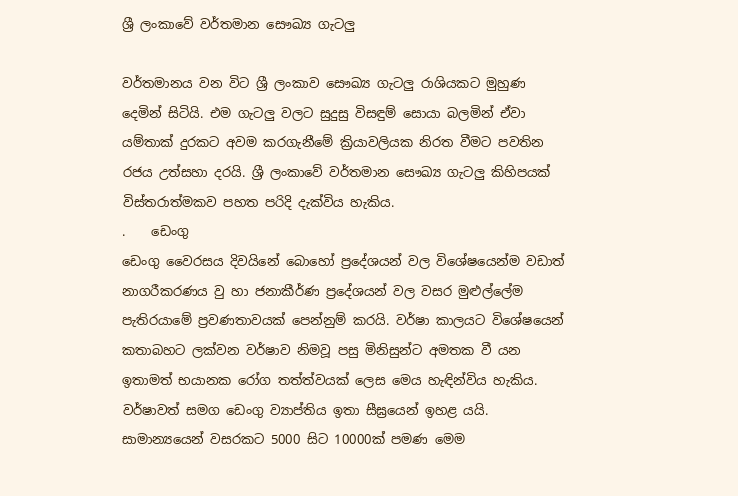ශ්‍රී ලංකාවේ වර්තමාන සෞඛ්‍ය ගැටලු

වර්තමානය වන විට ශ්‍රී ලංකාව සෞඛ්‍ය ගැටලු රාශියකට මුහුණ දෙමින් සිටියි. එම ගැටලු වලට සුදුසු විසඳුම් සොයා බලමින් ඒවා යම්තාක් දුරකට අවම කරගැනීමේ ක්‍රියාවලියක නිරත වීමට පවතින රජය උත්සහා දරයි. ශ්‍රී ලංකාවේ වර්තමාන සෞඛ්‍ය ගැටලු කිහිපයක් විස්තරාත්මකව පහත පරිදි දැක්විය හැකිය.
.    ඩෙංගු
ඩෙංගු වෛරසය දිවයිනේ බොහෝ ප්‍රදේශයන් වල විශේෂයෙන්ම වඩාත් නාගරීකරණය වු හා ජනාකීර්ණ ප්‍රදේශයන් වල වසර මුළුල්ලේම පැතිරයාමේ ප්‍රවණතාවයක් පෙන්නුම් කරයි. වර්ෂා කාලයට විශේෂයෙන් කතාබහට ලක්වන වර්ෂාව නිමවූ පසු මිනිසුන්ට අමතක වී යන ඉතාමත් භයානක රෝග තත්ත්වයක් ලෙස මෙය හැඳින්විය හැකිය. වර්ෂාවත් සමග ඩෙංගු ව්‍යාප්තිය ඉතා සීඝ්‍රයෙන් ඉහළ යයි. සාමාන්‍යයෙන් වසරකට 5000 සිට 10000ක් පමණ මෙම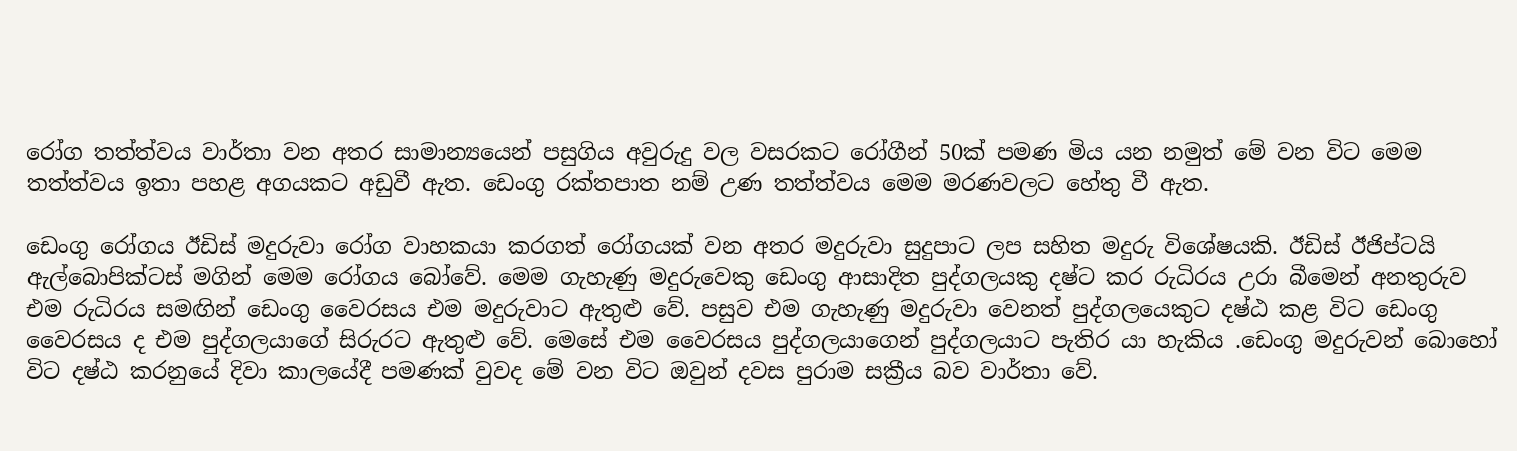රෝග තත්ත්වය වාර්තා වන අතර සාමාන්‍යයෙන් පසුගිය අවුරුදු වල වසරකට රෝගීන් 50ක් පමණ මිය යන නමුත් මේ වන විට මෙම තත්ත්වය ඉතා පහළ අගයකට අඩුවී ඇත. ඩෙංගු රක්තපාත නම් උණ තත්ත්වය මෙම මරණවලට හේතු වී ඇත.

ඩෙංගු රෝගය ඊඩිස් මදුරුවා රෝග වාහකයා කරගත් රෝගයක් වන අතර මදුරුවා සුදුපාට ලප සහිත මදුරු විශේෂයකි. ඊඩිස් ඊජිප්ටයි ඇල්බොපික්ටස් මගින් මෙම රෝගය බෝවේ. මෙම ගැහැණු මදුරුවෙකු ඩෙංගු ආසාදිත පුද්ගලයකු දෂ්ට කර රුධිරය උරා බීමෙන් අනතුරුව එම රුධිරය සමඟින් ඩෙංගු වෛරසය එම මදුරුවාට ඇතුළු වේ. පසුව එම ගැහැණු මදුරුවා වෙනත් පුද්ගලයෙකුට දෂ්ඨ කළ විට ඩෙංගු වෛරසය ද එම පුද්ගලයාගේ සිරුරට ඇතුළු වේ. මෙසේ එම වෛරසය පුද්ගලයාගෙන් පුද්ගලයාට පැතිර යා හැකිය .ඩෙංගු මදුරුවන් බොහෝ විට දෂ්ඨ කරනුයේ දිවා කාලයේදී පමණක් වුවද මේ වන විට ඔවුන් දවස පුරාම සක්‍රීය බව වාර්තා වේ.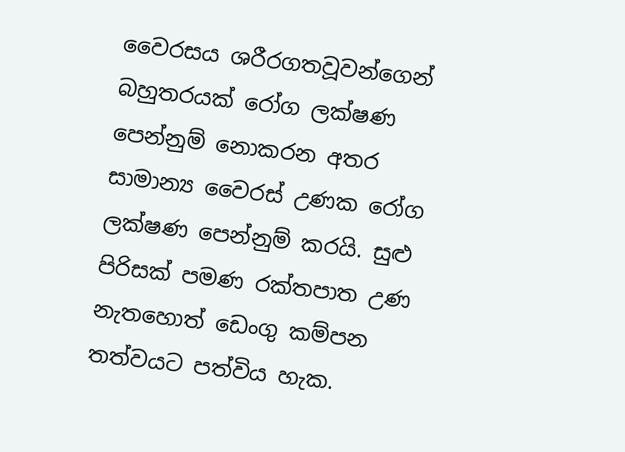වෛරසය ශරීරගතවූවන්ගෙන් බහුතරයක් රෝග ලක්ෂණ පෙන්නුම් නොකරන අතර සාමාන්‍ය වෛරස් උණක රෝග ලක්ෂණ පෙන්නුම් කරයි. සුළු පිරිසක් පමණ රක්තපාත උණ නැතහොත් ඩෙංගු කම්පන තත්වයට පත්විය හැක.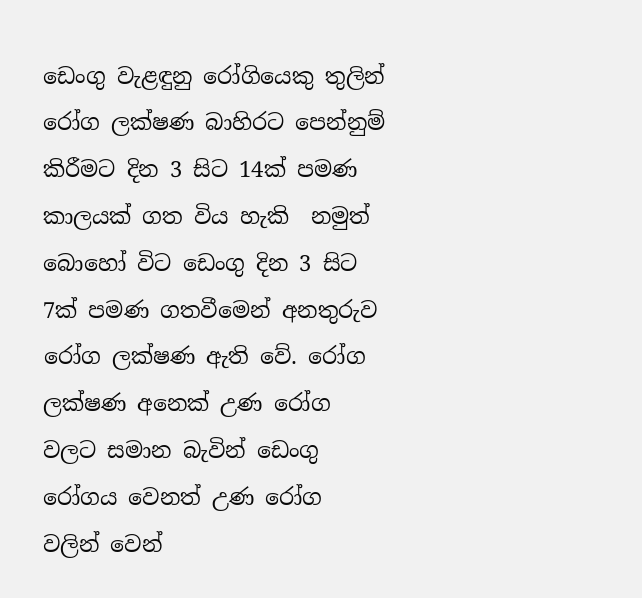ඩෙංගු වැළඳුනු රෝගියෙකු තුලින් රෝග ලක්ෂණ බාහිරට පෙන්නුම් කිරීමට දින 3 සිට 14ක් පමණ කාලයක් ගත විය හැකි  නමුත් බොහෝ විට ඩෙංගු දින 3 සිට 7ක් පමණ ගතවීමෙන් අනතුරුව රෝග ලක්ෂණ ඇති වේ. රෝග ලක්ෂණ අනෙක් උණ රෝග වලට සමාන බැවින් ඩෙංගු රෝගය වෙනත් උණ රෝග වලින් වෙන්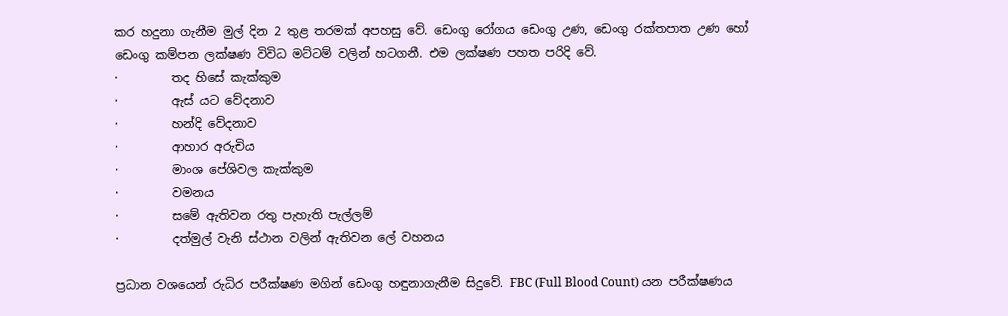කර හදුනා ගැනීම මුල් දින 2 තුළ තරමක් අපහසු වේ. ඩෙංගු රෝගය ඩෙංගු උණ, ඩෙංගු රක්තපාත උණ හෝ ඩෙංගු කම්පන ලක්ෂණ විවිධ මට්ටම් වලින් හටගනී. එම ලක්ෂණ පහත පරිදි වේ.
·         තද හිසේ කැක්කුම
·         ඇස් යට වේදනාව
·         හන්දි වේදනාව
·         ආහාර අරුචිය
·         මාංශ පේශිවල කැක්කුම
·         වමනය
·         සමේ ඇතිවන රතු පැහැති පැල්ලම්
·         දත්මුල් වැනි ස්ථාන වලින් ඇතිවන ලේ වහනය

ප්‍රධාන වශයෙන් රුධිර පරීක්ෂණ මගින් ඩෙංගු හඳුනාගැනීම සිදුවේ. FBC (Full Blood Count) යන පරීක්ෂණය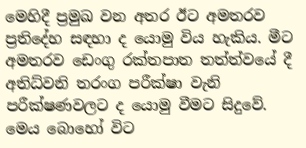මෙහිදී ප්‍රමුඛ වන අතර ඊට අමතරව ප්‍රතිදේහ සඳහා ද යොමු විය හැකිය. මීට අමතරව ඩෙංගු රක්තපාත තත්ත්වයේ දී අතිධ්වනි තරංග පරීක්ෂා වැනි පරීක්ෂණවලට ද යොමු වීමට සිදුවේ. මෙය බොහෝ විට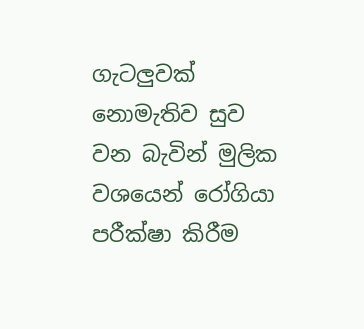ගැටලුවක් නොමැතිව සුව වන බැවින් මුලික වශයෙන් රෝගියා පරීක්ෂා කිරීම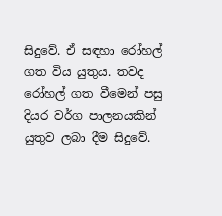සිදුවේ. ඒ සඳහා රෝහල් ගත විය යුතුය. තවද රෝහල් ගත වීමෙන් පසු දියර වර්ග පාලනයකින් යුතුව ලබා දීම සිදුවේ.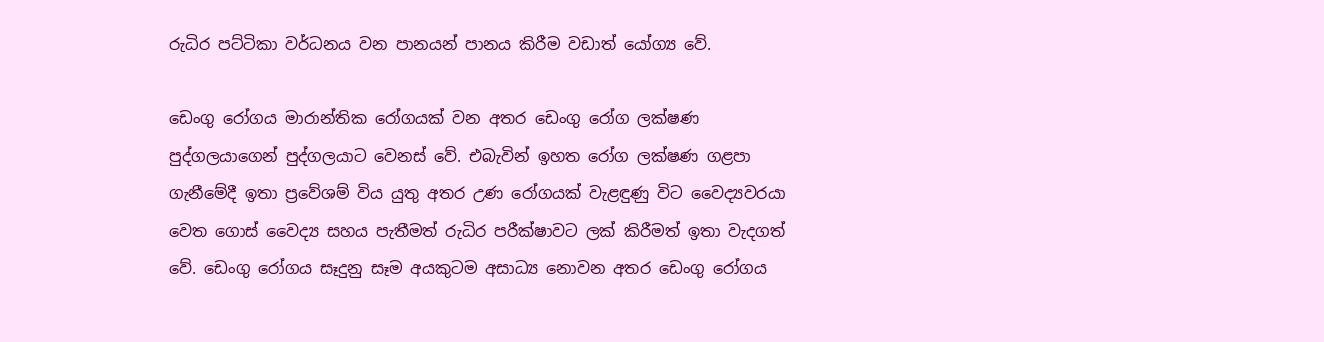රුධිර පට්ටිකා වර්ධනය වන පානයන් පානය කිරීම වඩාත් යෝග්‍ය වේ.

ඩෙංගු රෝගය මාරාන්තික රෝගයක් වන අතර ඩෙංගු රෝග ලක්ෂණ පුද්ගලයාගෙන් පුද්ගලයාට වෙනස් වේ. එබැවින් ඉහත රෝග ලක්ෂණ ගළපා ගැනීමේදී ඉතා ප්‍රවේශම් විය යුතු අතර උණ රෝගයක් වැළඳුණු විට වෛද්‍යවරයා වෙත ගොස් වෛද්‍ය සහය පැතීමත් රුධිර පරීක්ෂාවට ලක් කිරීමත් ඉතා වැදගත් වේ. ඩෙංගු රෝගය සෑදුනු සෑම අයකුටම අසාධ්‍ය නොවන අතර ඩෙංගු රෝගය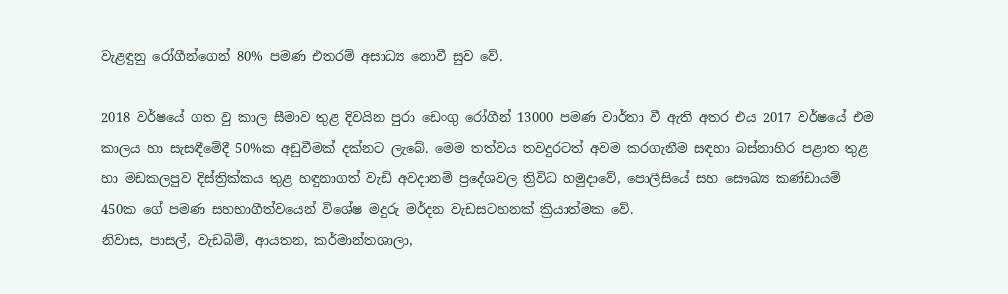වැළඳුනු රෝගීන්ගෙන් 80% පමණ එතරම් අසාධ්‍ය නොවී සුව වේ.

2018 වර්ෂයේ ගත වු කාල සීමාව තුළ දිවයින පුරා ඩෙංගු රෝගීන් 13000 පමණ වාර්තා වී ඇති අතර එය 2017 වර්ෂයේ එම කාලය හා සැසඳීමේදී 50%ක අඩුවීමක් දක්නට ලැබේ. මෙම තත්වය තවදුරටත් අවම කරගැනීම සඳහා බස්නාහිර පළාත තුළ හා මඩකලපුව දිස්ත්‍රික්කය තුළ හඳුනාගත් වැඩි අවදානම් ප්‍රදේශවල ත්‍රිවිධ හමුදාවේ, පොලීසියේ සහ සෞඛ්‍ය කණ්ඩායම් 450ක ගේ පමණ සහභාගීත්වයෙන් විශේෂ මදුරු මර්දන වැඩසටහනක් ක්‍රියාත්මක වේ.
නිවාස, පාසල්, වැඩබිම්, ආයතන, කර්මාන්තශාලා,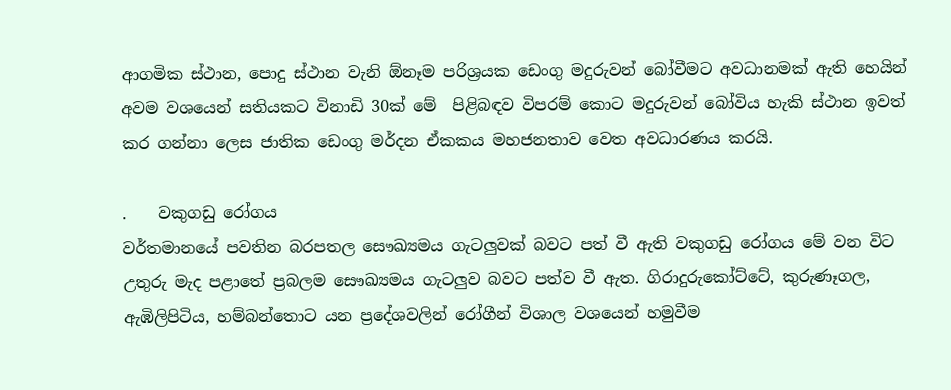ආගමික ස්ථාන, පොදු ස්ථාන වැනි ඕනෑම පරිශ්‍රයක ඩෙංගු මදුරුවන් බෝවීමට අවධානමක් ඇති හෙයින් අවම වශයෙන් සතියකට විනාඩි 30ක් මේ  පිළිබඳව විපරම් කොට මදුරුවන් බෝවිය හැකි ස්ථාන ඉවත් කර ගන්නා ලෙස ජාතික ඩෙංගු මර්දන ඒකකය මහජනතාව වෙත අවධාරණය කරයි.

.    වකුගඩු රෝගය
වර්තමානයේ පවතින බරපතල සෞඛ්‍යමය ගැටලුවක් බවට පත් වී ඇති වකුගඩු රෝගය මේ වන විට උතුරු මැද පළාතේ ප්‍රබලම සෞඛ්‍යමය ගැටලුව බවට පත්ව වී ඇත. ගිරාදුරුකෝට්ටේ, කුරුණෑගල, ඇඹිලිපිටිය, හම්බන්තොට යන ප්‍රදේශවලින් රෝගීන් විශාල වශයෙන් හමුවීම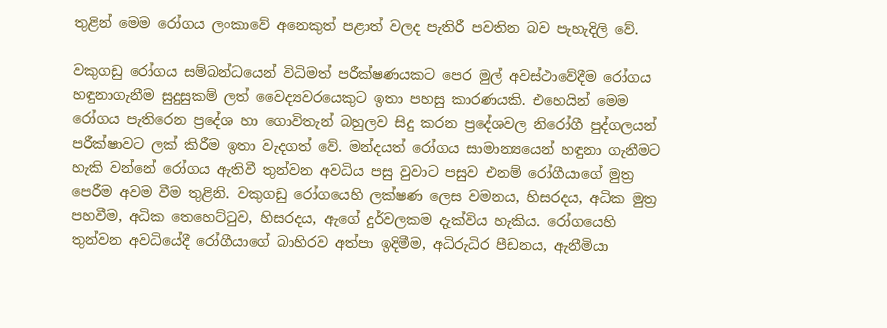තුළින් මෙම රෝගය ලංකාවේ අනෙකුත් පළාත් වලද පැතිරී පවතින බව පැහැදිලි වේ.

වකුගඩු රෝගය සම්බන්ධයෙන් විධිමත් පරීක්ෂණයකට පෙර මුල් අවස්ථාවේදීම රෝගය හඳුනාගැනීම සුදුසුකම් ලත් වෛද්‍යවරයෙකුට ඉතා පහසු කාරණයකි. එහෙයින් මෙම රෝගය පැතිරෙන ප්‍රදේශ හා ගොවිතැන් බහුලව සිදු කරන ප්‍රදේශවල නිරෝගී පුද්ගලයන් පරීක්ෂාවට ලක් කිරීම ඉතා වැදගත් වේ. මන්දයත් රෝගය සාමාන්‍යයෙන් හඳුනා ගැනීමට හැකි වන්නේ රෝගය ඇතිවී තුන්වන අවධිය පසු වුවාට පසුව එනම් රෝගීයාගේ මුත්‍ර පෙරීම අවම වීම තුළිනි. වකුගඩු රෝගයෙහි ලක්ෂණ ලෙස වමනය, හිසරදය, අධික මුත්‍ර පහවීම, අධික තෙහෙට්ටුව, හිසරදය, ඇගේ දුර්වලකම දැක්විය හැකිය. රෝගයෙහි තුන්වන අවධියේදී රෝගීයාගේ බාහිරව අත්පා ඉදිමීම, අධිරුධිර පීඩනය, ඇනීමියා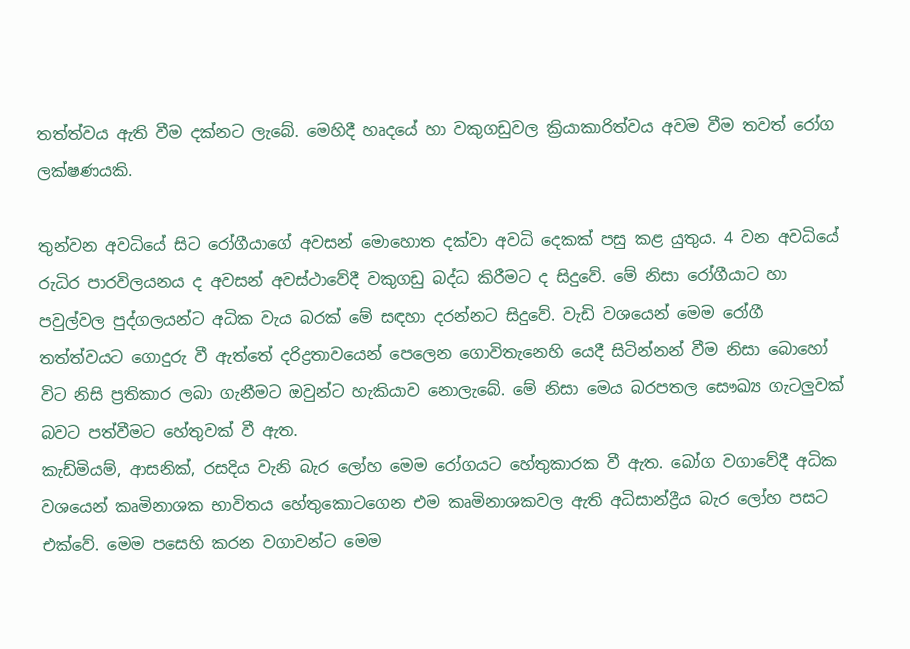තත්ත්වය ඇති වීම දක්නට ලැබේ. මෙහිදී හෘදයේ හා වකුගඩුවල ක්‍රියාකාරිත්වය අවම වීම තවත් රෝග ලක්ෂණයකි.

තුන්වන අවධියේ සිට රෝගීයාගේ අවසන් මොහොත දක්වා අවධි දෙකක් පසු කළ යුතුය. 4 වන අවධියේ රුධිර පාරවිලයනය ද අවසන් අවස්ථාවේදී වකුගඩු බද්ධ කිරීමට ද සිදුවේ. මේ නිසා රෝගීයාට හා පවුල්වල පුද්ගලයන්ට අධික වැය බරක් මේ සඳහා දරන්නට සිදුවේ. වැඩි වශයෙන් මෙම රෝගී තත්ත්වයට ගොදුරු වී ඇත්තේ දරිද්‍රතාවයෙන් පෙලෙන ගොවිතැනෙහි යෙදී සිටින්නන් වීම නිසා බොහෝ විට නිසි ප්‍රතිකාර ලබා ගැනීමට ඔවුන්ට හැකියාව නොලැබේ. මේ නිසා මෙය බරපතල සෞඛ්‍ය ගැටලුවක් බවට පත්වීමට හේතුවක් වී ඇත.
කැඩ්මියම්, ආසනික්, රසදිය වැනි බැර ලෝහ මෙම රෝගයට හේතුකාරක වී ඇත. බෝග වගාවේදී අධික වශයෙන් කෘමිනාශක භාවිතය හේතුකොටගෙන එම කෘමිනාශකවල ඇති අධිසාන්ද්‍රීය බැර ලෝහ පසට එක්වේ. මෙම පසෙහි කරන වගාවන්ට මෙම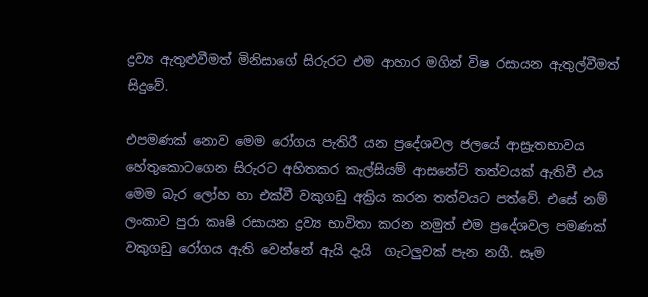ද්‍රව්‍ය ඇතුළුවීමත් මිනිසාගේ සිරුරට එම ආහාර මගින් විෂ රසායන ඇතුල්වීමත් සිදුවේ.

එපමණක් නොව මෙම රෝගය පැතිරී යන ප්‍රදේශවල ජලයේ ආස්‍රැතභාවය හේතුකොටගෙන සිරුරට අහිතකර කැල්සියම් ආසනේට් තත්වයක් ඇතිවී එය මෙම බැර ලෝහ හා එක්වී වකුගඩු අක්‍රිය කරන තත්වයට පත්වේ. එසේ නම් ලංකාව පුරා කෘෂි රසායන ද්‍රව්‍ය භාවිතා කරන නමුත් එම ප්‍රදේශවල පමණක් වකුගඩු රෝගය ඇති වෙන්නේ ඇයි දැයි  ගැටලුවක් පැන නගී. සෑම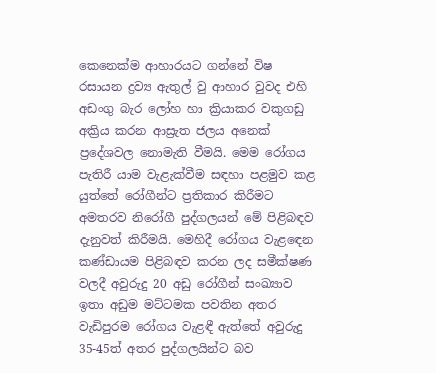කෙනෙක්ම ආහාරයට ගන්නේ විෂ රසායන ද්‍රව්‍ය ඇතුල් වු ආහාර වුවද එහි අඩංගු බැර ලෝහ හා ක්‍රියාකර වකුගඩු අක්‍රිය කරන ආස්‍රැත ජලය අනෙක් ප්‍රදේශවල නොමැති වීමයි. මෙම රෝගය පැතිරී යාම වැළැක්වීම සඳහා පළමුව කළ යුත්තේ රෝගීන්ට ප්‍රතිකාර කිරීමට අමතරව නිරෝගී පුද්ගලයන් මේ පිළිබඳව දැනුවත් කිරීමයි. මෙහිදී රෝගය වැළඳෙන කණ්ඩායම පිළිබඳව කරන ලද සමීක්ෂණ වලදී අවුරුදු 20 අඩු රෝගීන් සංඛ්‍යාව ඉතා අඩුම මට්ටමක පවතින අතර වැඩිපුරම රෝගය වැළඳී ඇත්තේ අවුරුදු 35-45ත් අතර පුද්ගලයින්ට බව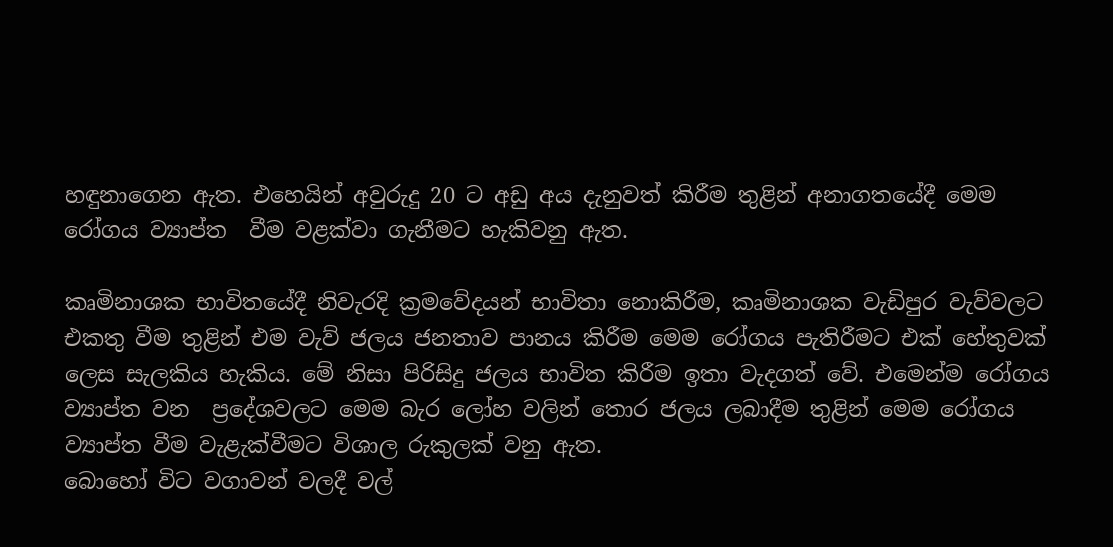හඳුනාගෙන ඇත. එහෙයින් අවුරුදු 20 ට අඩු අය දැනුවත් කිරීම තුළින් අනාගතයේදී මෙම රෝගය ව්‍යාප්ත  වීම වළක්වා ගැනීමට හැකිවනු ඇත.

කෘමිනාශක භාවිතයේදී නිවැරදි ක්‍රමවේදයන් භාවිතා නොකිරීම, කෘමිනාශක වැඩිපුර වැව්වලට එකතු වීම තුළින් එම වැව් ජලය ජනතාව පානය කිරීම මෙම රෝගය පැතිරීමට එක් හේතුවක් ලෙස සැලකිය හැකිය. මේ නිසා පිරිසිදු ජලය භාවිත කිරීම ඉතා වැදගත් වේ. එමෙන්ම රෝගය ව්‍යාප්ත වන  ප්‍රදේශවලට මෙම බැර ලෝහ වලින් තොර ජලය ලබාදීම තුළින් මෙම රෝගය ව්‍යාප්ත වීම වැළැක්වීමට විශාල රුකුලක් වනු ඇත.
බොහෝ විට වගාවන් වලදී වල්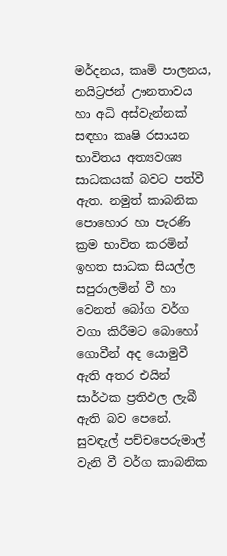මර්දනය, කෘමි පාලනය, නයිට්‍රජන් ඌනතාවය හා අධි අස්වැන්නක් සඳහා කෘෂි රසායන භාවිතය අත්‍යවශ්‍ය සාධකයක් බවට පත්වී ඇත. නමුත් කාබනික පොහොර හා පැරණි ක්‍රම භාවිත කරමින් ඉහත සාධක සියල්ල සපුරාලමින් වී හා වෙනත් බෝග වර්ග වගා කිරීමට බොහෝ ගොවීන් අද යොමුවී ඇති අතර එයින් සාර්ථක ප්‍රතිඵල ලැබී ඇති බව පෙනේ. සුවඳැල් පච්චපෙරුමාල් වැනි වී වර්ග කාබනික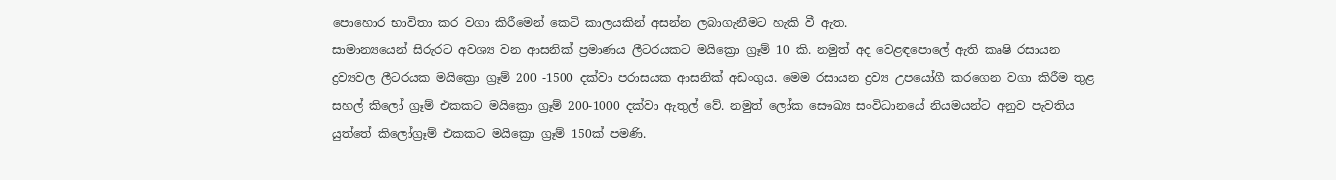පොහොර භාවිතා කර වගා කිරීමෙන් කෙටි කාලයකින් අසන්න ලබාගැනීමට හැකි වී ඇත.
සාමාන්‍යයෙන් සිරුරට අවශ්‍ය වන ආසනික් ප්‍රමාණය ලීටරයකට මයික්‍රො ග්‍රෑම් 10 කි. නමුත් අද වෙළඳපොලේ ඇති කෘෂි රසායන ද්‍රව්‍යවල ලීටරයක මයික්‍රො ග්‍රෑම් 200 -1500 දක්වා පරාසයක ආසනික් අඩංගුය. මෙම රසායන ද්‍රව්‍ය උපයෝගී කරගෙන වගා කිරීම තුළ සහල් කිලෝ ග්‍රෑම් එකකට මයික්‍රො ග්‍රෑම් 200-1000 දක්වා ඇතුල් වේ. නමුත් ලෝක සෞඛ්‍ය සංවිධානයේ නියමයන්ට අනුව පැවතිය යුත්තේ කිලෝග්‍රෑම් එකකට මයික්‍රො ග්‍රෑම් 150ක් පමණි.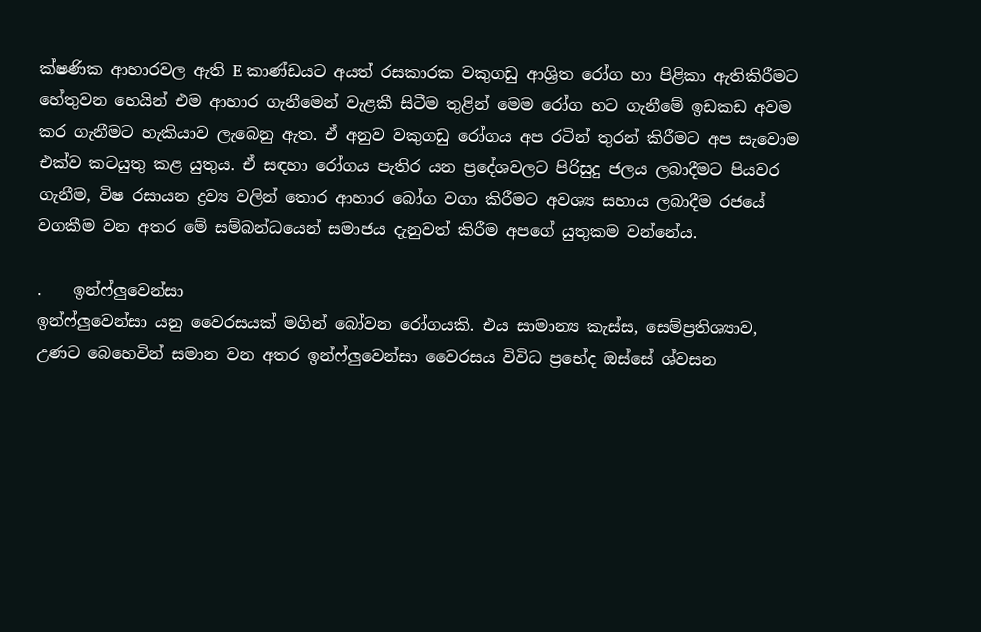ක්ෂණික ආහාරවල ඇති E කාණ්ඩයට අයත් රසකාරක වකුගඩු ආශ්‍රිත රෝග හා පිළිකා ඇතිකිරීමට හේතුවන හෙයින් එම ආහාර ගැනීමෙන් වැළකී සිටීම තුළින් මෙම රෝග හට ගැනීමේ ඉඩකඩ අවම කර ගැනීමට හැකියාව ලැබෙනු ඇත. ඒ අනුව වකුගඩු රෝගය අප රටින් තුරන් කිරීමට අප සැවොම එක්ව කටයුතු කළ යුතුය. ඒ සඳහා රෝගය පැතිර යන ප්‍රදේශවලට පිරිසුදු ජලය ලබාදීමට පියවර ගැනීම, විෂ රසායන ද්‍රව්‍ය වලින් තොර ආහාර බෝග වගා කිරීමට අවශ්‍ය සහාය ලබාදීම රජයේ වගකීම වන අතර මේ සම්බන්ධයෙන් සමාජය දැනුවත් කිරීම අපගේ යුතුකම වන්නේය.

.    ඉන්ෆ්ලුවෙන්සා
ඉන්ෆ්ලුවෙන්සා යනු වෛරසයක් මගින් බෝවන රෝගයකි. එය සාමාන්‍ය කැස්ස, සෙම්ප්‍රතිශ්‍යාව, උණට බෙහෙවින් සමාන වන අතර ඉන්ෆ්ලුවෙන්සා වෛරසය විවිධ ප්‍රභේද ඔස්සේ ශ්වසන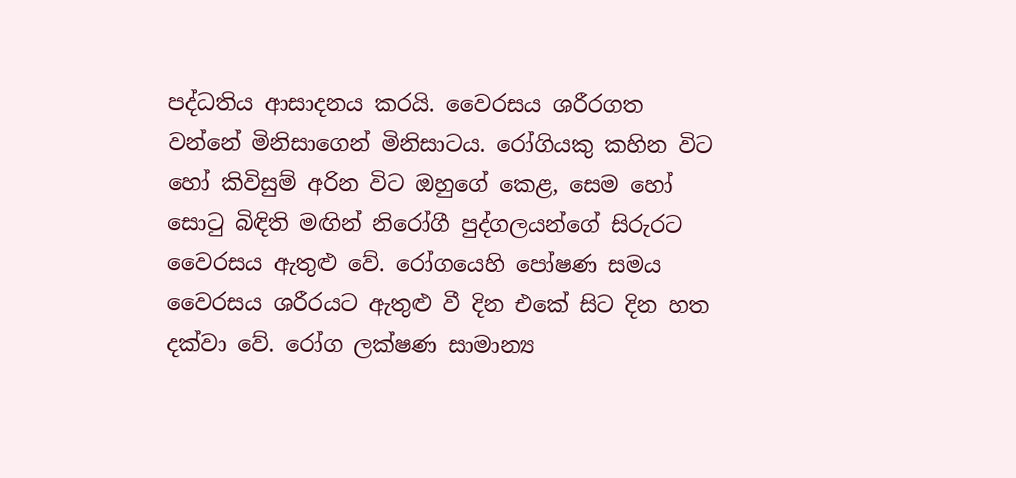පද්ධතිය ආසාදනය කරයි. වෛරසය ශරීරගත වන්නේ මිනිසාගෙන් මිනිසාටය. රෝගියකු කහින විට හෝ කිවිසුම් අරින විට ඔහුගේ කෙළ, සෙම හෝ සොටු බිඳිති මඟින් නිරෝගී පුද්ගලයන්ගේ සිරුරට වෛරසය ඇතුළු වේ. රෝගයෙහි පෝෂණ සමය වෛරසය ශරීරයට ඇතුළු වී දින එකේ සිට දින හත දක්වා වේ. රෝග ලක්ෂණ සාමාන්‍ය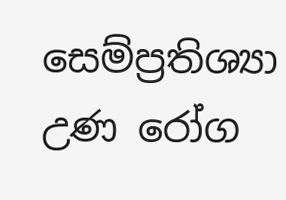සෙම්ප්‍රතිශ්‍යා උණ රෝග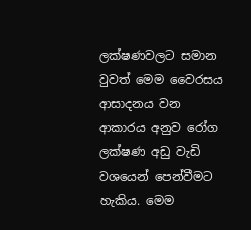ලක්ෂණවලට සමාන වුවත් මෙම‍ වෛරසය ආසාදනය වන ආකාරය අනුව රෝග ලක්ෂණ අඩු වැඩි වශයෙන් පෙන්වීමට හැකිය. මෙම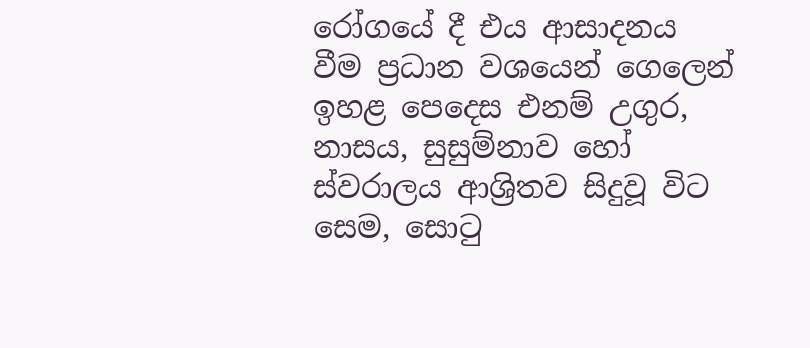රෝගයේ දී එය ආසාදනය වීම ප්‍රධාන වශයෙන් ගෙලෙන් ඉහළ පෙදෙස එනම් උගුර, නාසය, සුසුම්නාව හෝ ස්වරාලය ආශ්‍රිතව සිදුවූ විට සෙම, සොටු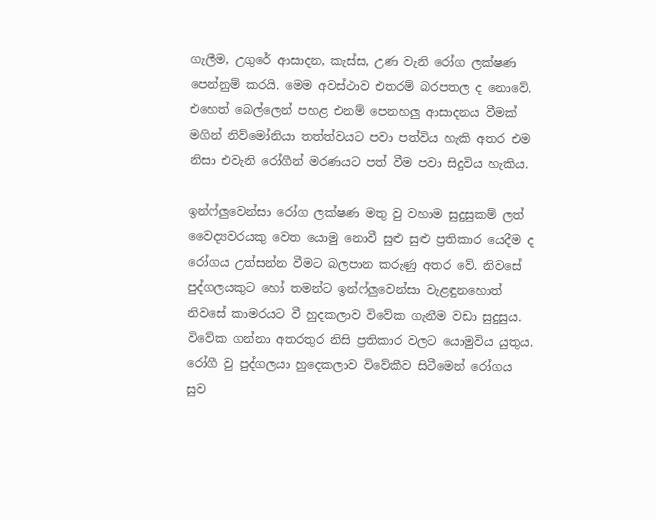ගැලීම, උගුරේ ආසාදන, කැස්ස, උණ වැනි රෝග ලක්ෂණ පෙන්නුම් කරයි. මෙම අවස්ථාව එතරම් බරපතල ද නොවේ. එහෙත් බෙල්ලෙන් පහළ එනම් පෙනහලු ආසාදනය වීමක් මගින් නිව්මෝනියා තත්ත්වයට පවා පත්විය හැකි අතර එම නිසා එවැනි රෝගීන් මරණයට පත් වීම පවා සිදුවිය හැකිය.

ඉන්ෆ්ලුවෙන්සා රෝග ලක්ෂණ මතු වු වහාම සුදුසුකම් ලත් වෛද්‍යවරයකු වෙත යොමු නොවී සුළු සුළු ප්‍රතිකාර යෙදීම ද රෝගය උත්සන්න වීමට බලපාන කරුණු අතර වේ. නිවසේ පුද්ගලයකුට හෝ තමන්ට ඉන්ෆ්ලුවෙන්සා වැළඳුනහොත් නිවසේ කාමරයට වී හුදකලාව විවේක ගැනීම වඩා සුදුසුය. විවේක ගන්නා අතරතුර නිසි ප්‍රතිකාර වලට යොමුවිය යුතුය. රෝගී වු පුද්ගලයා හුද‍ෙකලාව විවේකීව සිටීමෙන් රෝගය සුව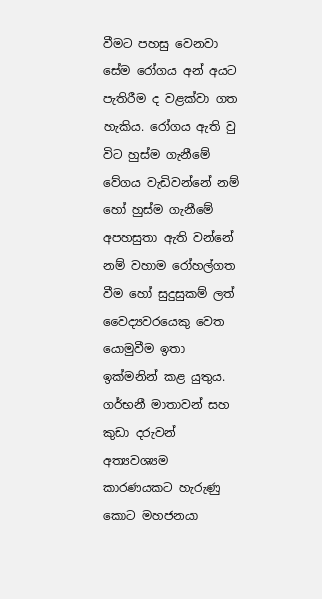වීමට පහසු වෙනවා සේම රෝගය අන් අයට පැතිරීම ද වළක්වා ගත හැකිය. රෝගය ඇති වු විට හුස්ම ගැනීමේ වේගය වැඩිවන්නේ නම් හෝ හුස්ම ගැනීමේ අපහසුතා ඇති වන්නේ නම් වහාම රෝහල්ගත වීම හෝ සුදුසුකම් ලත් වෛද්‍යවරයෙකු වෙත යොමුවීම ඉතා ඉක්මනින් කළ යුතුය. ගර්භනී මාතාවන් සහ කුඩා දරුවන් අත්‍යවශ්‍යම කාරණයකට හැරුණු කොට මහජනයා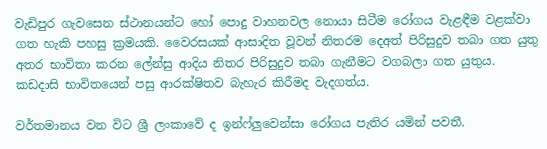වැඩිපුර ගැවසෙන ස්ථානයන්ට හෝ පොදු වාහනවල නොයා සිටීම රෝගය වැළඳීම වළක්වා ගත හැකි පහසු ක්‍රමයකි. වෛරසයක් ආසාදිත වූවන් නිතරම දෙඅත් පිරිසුදුව තබා ගත යුතු අතර භාවිතා කරන ලේන්සු ආදිය නිතර පිරිසුදුව තබා ගැනීමට වගබලා ගත යුතුය. කඩදාසි භාවිතයෙන් පසු ආරක්ෂිතව බැහැර කිරීමද වැදගත්ය.

වර්තමානය වන විට ශ්‍රී ලංකාවේ ද ඉන්ෆ්ලුවෙන්සා රෝගය පැතිර යමින් පවතී.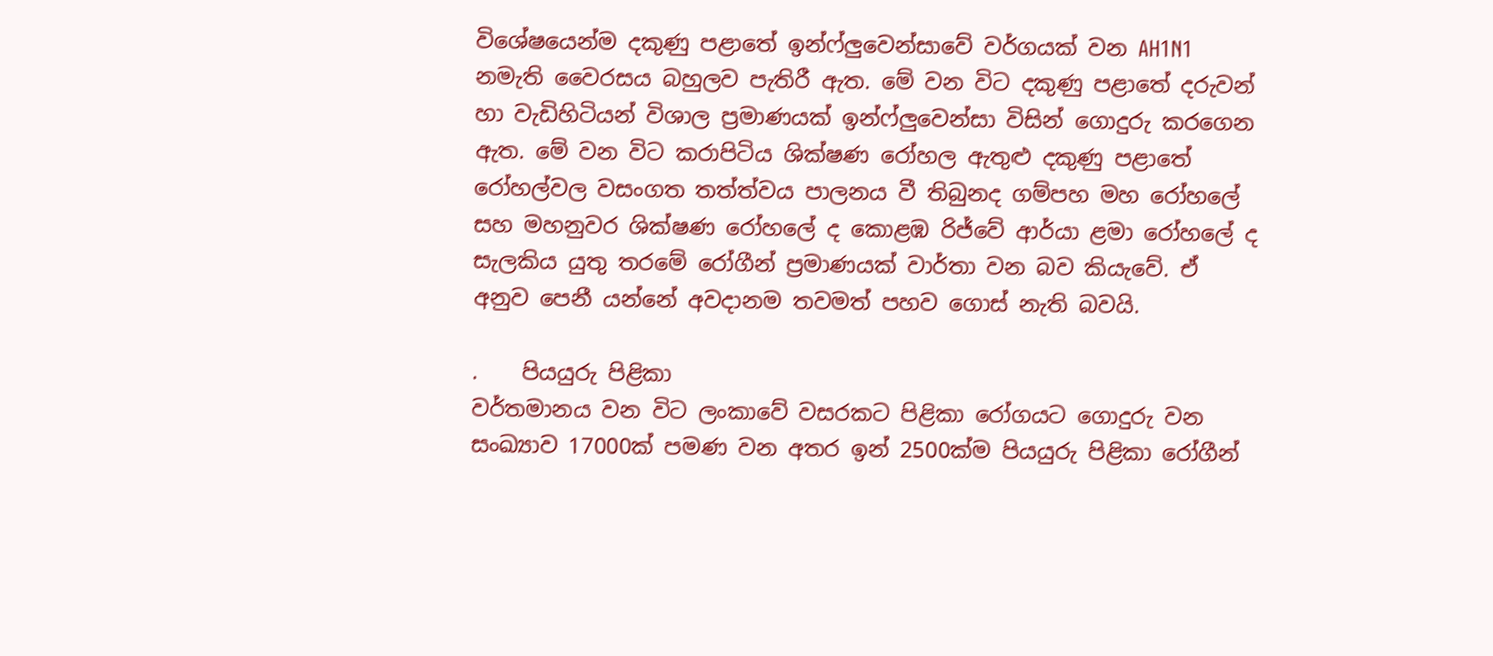විශේෂයෙන්ම දකුණු පළාතේ ඉන්ෆ්ලුවෙන්සාවේ වර්ගයක් වන AH1N1 නමැති වෛරසය බහුලව පැතිරී ඇත. මේ වන විට දකුණු පළාතේ දරුවන් හා වැඩිහිටියන් විශාල ප්‍රමාණයක් ඉන්ෆ්ලුවෙන්සා විසින් ගොදුරු කරගෙන ඇත. මේ වන විට කරාපිටිය ශික්ෂණ රෝහල ඇතුළු දකුණු පළාතේ රෝහල්වල වසංගත තත්ත්වය පාලනය වී තිබුනද ගම්පහ මහ රෝහලේ සහ මහනුවර ශික්ෂණ රෝහලේ ද කොළඹ රිජ්වේ ආර්යා ළමා රෝහලේ ද සැලකිය යුතු තරමේ රෝගීන් ප්‍රමාණයක් වාර්තා වන බව කියැවේ. ඒ අනුව පෙනී යන්නේ අවදානම තවමත් පහව ගොස් නැති බවයි.

.    පියයුරු පිළිකා
වර්තමානය වන විට ලංකාවේ වසරකට පිළිකා රෝගයට ගොදුරු වන සංඛ්‍යාව 17000ක් පමණ වන අතර ඉන් 2500ක්ම පියයුරු පිළිකා රෝගීන්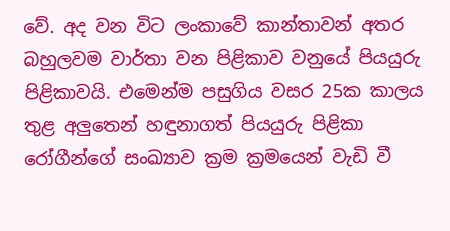වේ. අද වන විට ලංකාවේ කාන්තාවන් අතර බහුලවම වාර්තා වන පිළිකාව වනුයේ පියයුරු පිළිකාවයි. එමෙන්ම පසුගිය වසර 25ක කාලය තුළ අලුතෙන් හඳුනාගත් පියයුරු පිළිකා රෝගීන්ගේ සංඛ්‍යාව ක්‍රම ක්‍රමයෙන් වැඩි වී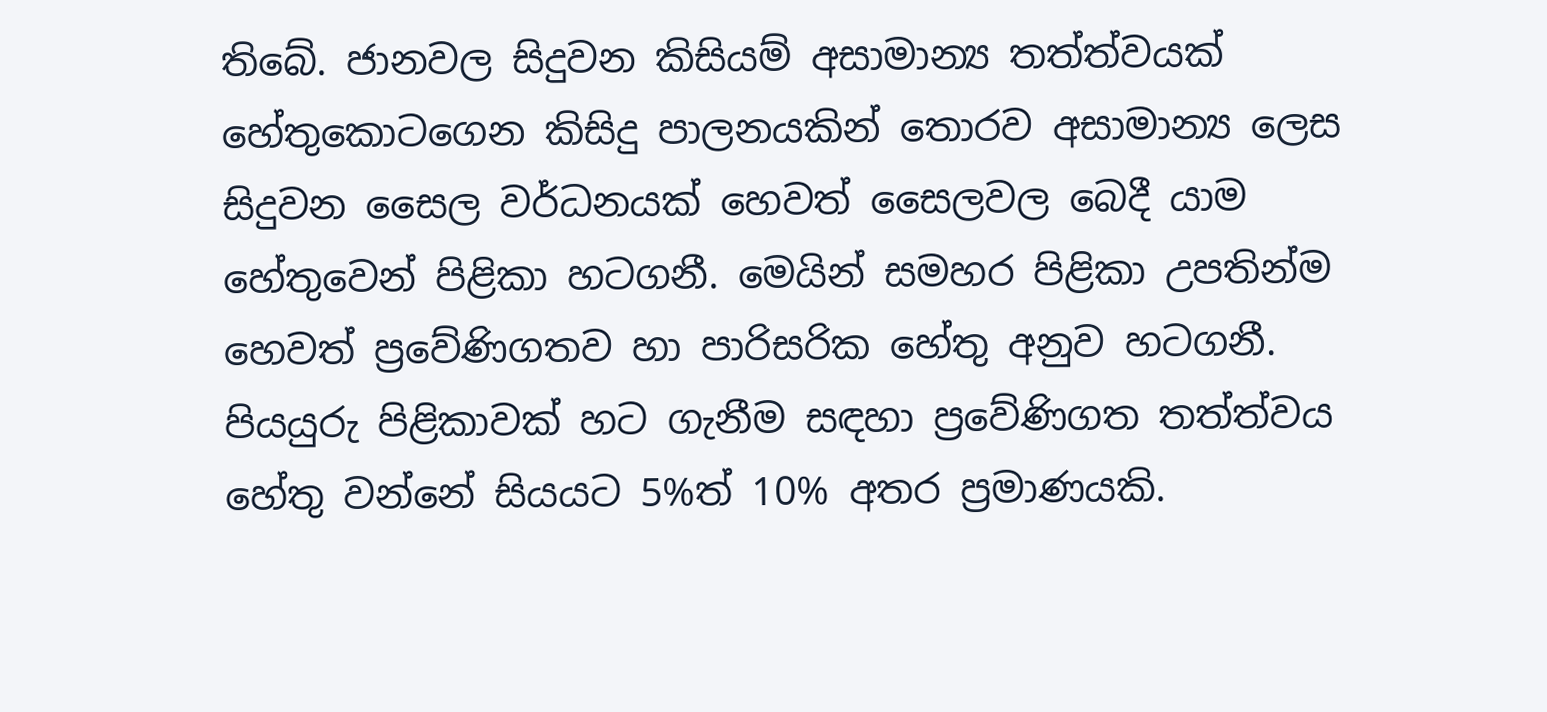තිබේ. ජානවල සිදුවන කිසියම් අසාමාන්‍ය තත්ත්වයක් හේතුකොටගෙන කිසිදු පාලනයකින් තොරව අසාමාන්‍ය ලෙස සිදුවන සෛල වර්ධනයක් හෙවත් සෛලවල බෙදී යාම හේතුවෙන් පිළිකා හටගනී. මෙයින් සමහර පිළිකා උපතින්ම හෙවත් ප්‍රවේණිගතව හා පාරිසරික හේතු අනුව හටගනී. පියයුරු පිළිකාවක් හට ගැනීම සඳහා ප්‍රවේණිගත තත්ත්වය හේතු වන්නේ සියයට 5%ත් 10% අතර ප්‍රමාණයකි.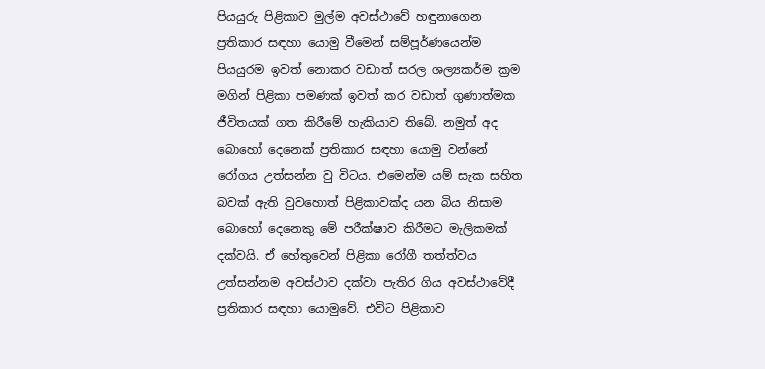පියයුරු පිළිකාව මුල්ම අවස්ථාවේ හඳුනාගෙන ප්‍රතිකාර සඳහා යොමු වීමෙන් සම්පූර්ණයෙන්ම පියයුරම ඉවත් නොකර වඩාත් සරල ශල්‍යකර්ම ක්‍රම මගින් පිළිකා පමණක් ඉවත් කර වඩාත් ගුණාත්මක ජීවිතයක් ගත කිරීමේ හැකියාව තිබේ. නමුත් අද බොහෝ දෙනෙක් ප්‍රතිකාර සඳහා යොමු වන්නේ රෝගය උත්සන්න වු විටය. එමෙන්ම යම් සැක සහිත බවක් ඇති වුවහොත් පිළිකාවක්ද යන බිය නිසාම බොහෝ දෙනෙකු මේ පරීක්ෂාව කිරීමට මැලිකමක් දක්වයි. ඒ හේතුවෙන් පිළිකා රෝගී තත්ත්වය උත්සන්නම අවස්ථාව දක්වා පැතිර ගිය අවස්ථාවේදී ප්‍රතිකාර සඳහා යොමුවේ. එවිට පිළිකාව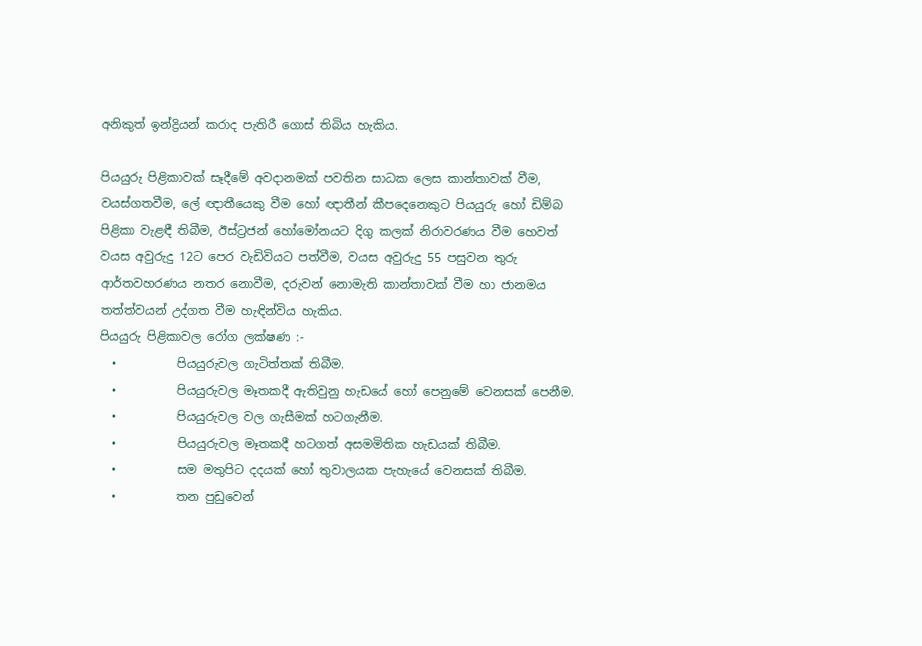අනිකුත් ඉන්ද්‍රියන් කරාද පැතිරී ගොස් තිබිය හැකිය.

පියයුරු පිළිකාවක් සෑදීමේ අවදානමක් පවතින සාධක ලෙස කාන්තාවක් වීම, වයස්ගතවීම, ලේ ඥාතීයෙකු වීම හෝ ඥාතීන් කීපදෙනෙකුට පියයුරු හෝ ඩිම්බ පිළිකා වැළඳී තිබීම, ඊස්ට්‍රජන් හෝමෝනයට දිගු කලක් නිරාවරණය වීම හෙවත් වයස අවුරුදු 12ට පෙර වැඩිවියට පත්වීම, වයස අවුරුදු 55 පසුවන තුරු ආර්තවහරණය නතර නොවීම, දරුවන් නොමැති කාන්තාවක් වීම හා ජානමය තත්ත්වයන් උද්ගත වීම හැඳින්විය හැකිය.
පියයුරු පිළිකාවල රෝග ලක්ෂණ :-
  •          පියයුරුවල ගැටිත්තක් තිබීම.
  •          පියයුරුවල මෑතකදී ඇතිවුනු හැඩයේ හෝ පෙනුමේ වෙනසක් පෙනීම.
  •          පියයුරුවල වල ගැසීමක් හටගැනීම.
  •          පියයුරුවල මෑතකදී හටගත් අසමමිතික හැඩයක් තිබීම.
  •          සම මතුපිට දදයක් හෝ තුවාලයක පැහැයේ වෙනසක් තිබීම.
  •          තන පුඩුවෙන්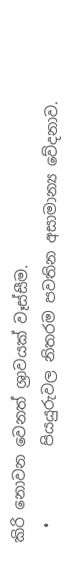කිරි නොවන වෙනත් ශ්‍රාවයක් වෑස්සීම.
  •          පියයුරුවල නිතරම පවතින අසාමාන්‍ය වේදනාව.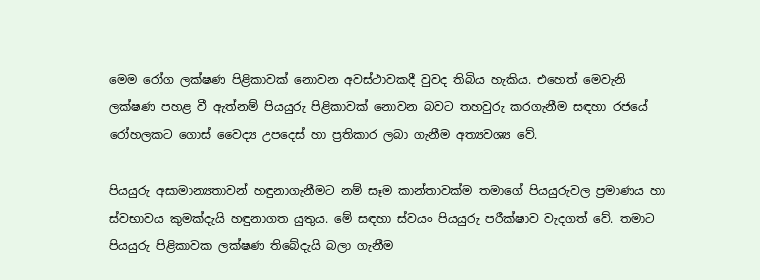මෙම රෝග ලක්ෂණ පිළිකාවක් නොවන අවස්ථාවකදී වුවද තිබිය හැකිය. එහෙත් මෙවැනි ලක්ෂණ පහළ වී ඇත්නම් පියයුරු පිළිකාවක් නොවන බවට තහවුරු කරගැනීම සඳහා රජයේ රෝහලකට ගොස් වෛද්‍ය උපදෙස් හා ප්‍රතිකාර ලබා ගැනීම අත්‍යවශ්‍ය වේ.

පියයුරු අසාමාන්‍යතාවන් හඳුනාගැනීමට නම් සෑම කාන්තාවක්ම තමාගේ පියයුරුවල ප්‍රමාණය හා ස්වභාවය කුමක්දැයි හඳුනාගත යුතුය. මේ සඳහා ස්වයං පියයුරු පරීක්ෂාව වැදගත් වේ. තමාට පියයුරු පිළිකාවක ලක්ෂණ තිබේදැයි බලා ගැනීම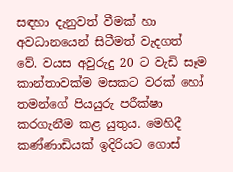සඳහා දැනුවත් වීමක් හා අවධානයෙන් සිටීමත් වැදගත් වේ. වයස අවුරුදු 20 ට වැඩි සෑම කාන්තාවක්ම මසකට වරක් හෝ තමන්ගේ පියයුරු පරීක්ෂා කරගැනීම කළ යුතුය. මෙහිදී කණ්ණාඩියක් ඉදිරියට ගොස්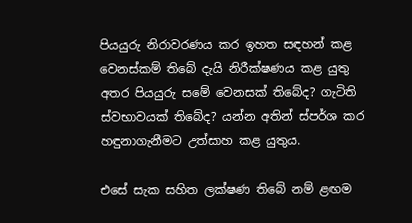පියයුරු නිරාවරණය කර ඉහත සඳහන් කළ වෙනස්කම් තිබේ දැයි නිරීක්ෂණය කළ යුතු අතර පියයුරු සමේ වෙනසක් තිබේද? ගැටිති ස්වභාවයක් තිබේද? යන්න අතින් ස්පර්ශ කර හඳුනාගැනීමට උත්සාහ කළ යුතුය.

එසේ සැක සහිත ලක්ෂණ තිබේ නම් ළඟම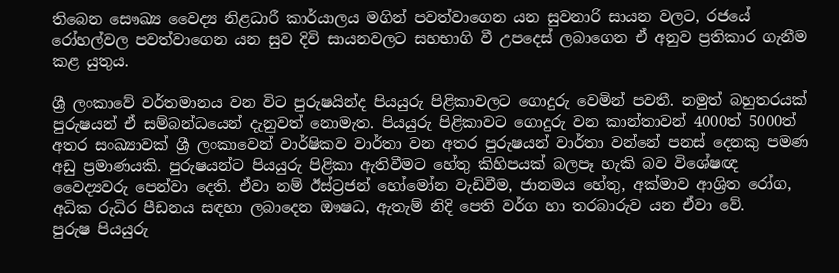තිබෙන සෞඛ්‍ය වෛද්‍ය නිළධාරී කාර්යාලය මගින් පවත්වාගෙන යන සුවනාරි සායන වලට, රජයේ රෝහල්වල පවත්වාගෙන යන සුව දිවි සායනවලට සහභාගි වී උපදෙස් ලබාගෙන ඒ අනුව ප්‍රතිකාර ගැනීම කළ යුතුය.

ශ්‍රී ලංකාවේ වර්තමානය වන විට පුරුෂයින්ද පියයුරු පිළිකාවලට ගොදුරු වෙමින් පවතී. නමුත් බහුතරයක් පුරුෂයන් ඒ සම්බන්ධයෙන් දැනුවත් නොමැත. පියයුරු පිළිකාවට ගොදුරු වන කාන්තාවන් 4000ත් 5000ත් අතර සංඛ්‍යාවක් ශ්‍රී ලංකාවෙන් වාර්ෂිකව වාර්තා වන අතර පුරුෂයන් වාර්තා වන්නේ පනස් දෙනකු පමණ අඩු ප්‍රමාණයකි. පුරුෂයන්ට පියයුරු පිළිකා ඇතිවීමට හේතු කිහිපයක් බලපෑ හැකි බව විශේෂඥ වෛද්‍යවරු පෙන්වා දෙති. ඒවා නම් ඊස්ට්‍රජන් හෝමෝන වැඩිවීම, ජානමය හේතු, අක්මාව ආශ්‍රිත රෝග, අධික රුධිර පීඩනය සඳහා ලබාදෙන ඖෂධ, ඇතැම් නිදි පෙති වර්ග හා තරබාරුව යන ඒවා වේ.
පුරුෂ පියයුරු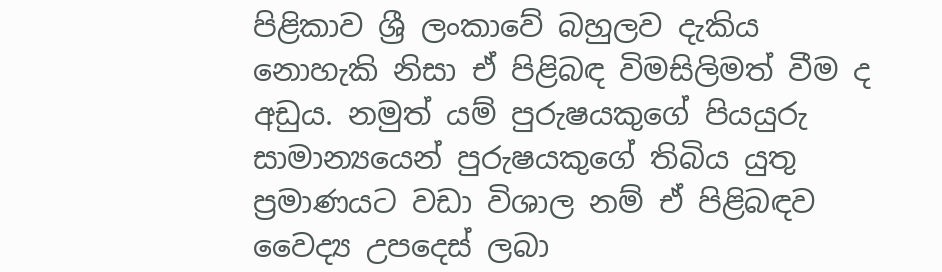පිළිකාව ශ්‍රී ලංකාවේ බහුලව දැකිය නොහැකි නිසා ඒ පිළිබඳ විමසිලිමත් වීම ද අඩුය. නමුත් යම් පුරුෂයකුගේ පියයුරු සාමාන්‍යයෙන් පුරුෂයකුගේ තිබිය යුතු ප්‍රමාණයට වඩා විශාල නම් ඒ පිළිබඳව වෛද්‍ය උපදෙස් ලබා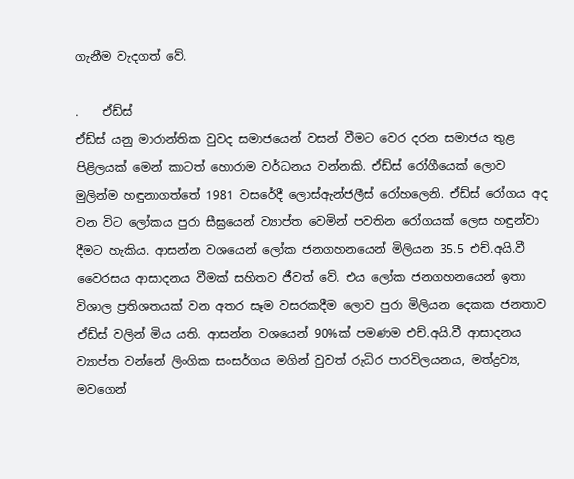ගැනීම වැදගත් වේ.

.    ඒඩ්ස්
ඒඩ්ස් යනු මාරාන්තික වුවද සමාජයෙන් වසන් වීමට වෙර දරන සමාජය තුළ පිළිලයක් මෙන් කාටත් හොරාම වර්ධනය වන්නකි. ඒඩ්ස් රෝගීයෙක් ලොව මුලින්ම හඳුනාගත්තේ 1981 වසරේදී ලොස්ඇන්ජලීස් රෝහලෙනි. ඒඩ්ස් රෝගය අද වන විට ලෝකය පුරා සීඝ්‍රයෙන් ව්‍යාප්ත වෙමින් පවතින රෝගයක් ලෙස හඳුන්වා දීමට හැකිය. ආසන්න වශයෙන් ලෝක ජනගහනයෙන් මිලියන 35.5 එච්.අයි.වී වෛරසය ආසාදනය වීමක් සහිතව ජීවත් වේ. එය ලෝක ජනගහනයෙන් ඉතා විශාල ප්‍රතිශතයක් වන අතර සෑම වසරකදීම ලොව පුරා මිලියන දෙකක ජනතාව ඒඩ්ස් වලින් මිය යති. ආසන්න වශයෙන් 90%ක් පමණම එච්.අයි.වී ආසාදනය ව්‍යාප්ත වන්නේ ලිංගික සංසර්ගය මගින් වුවත් රුධිර පාරවිලයනය, මත්ද්‍රව්‍ය, මවගෙන්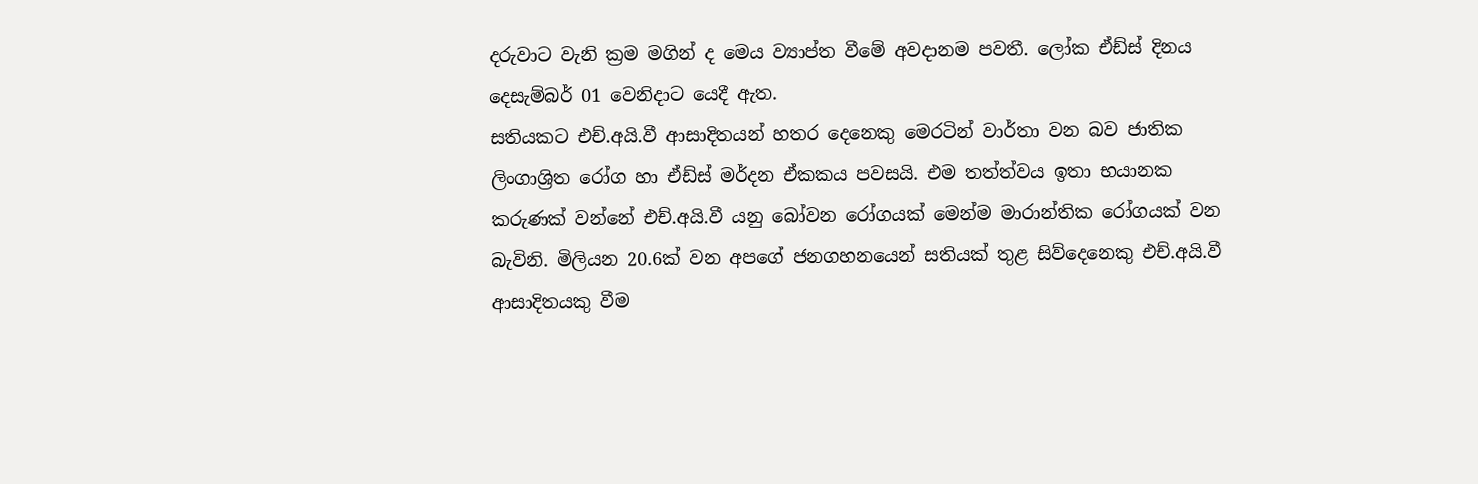දරුවාට වැනි ක්‍රම මගින් ද මෙය ව්‍යාප්ත වීමේ අවදානම පවතී. ලෝක ඒඩ්ස් දිනය දෙසැම්බර් 01 වෙනිදාට යෙදී ඇත.
සතියකට එච්.අයි.වී ආසාදිතයන් හතර දෙනෙකු මෙරටින් වාර්තා වන බව ජාතික ලිංගාශ්‍රිත රෝග හා ඒඩ්ස් මර්දන ඒකකය පවසයි. එම තත්ත්වය ඉතා භයානක කරුණක් වන්නේ එච්.අයි.වී යනු බෝවන රෝගයක් මෙන්ම මාරාන්තික රෝගයක් වන බැවිනි. මිලියන 20.6ක් වන අපගේ ජනගහනයෙන් සතියක් තුළ සිව්දෙනෙකු එච්.අයි.වී ආසාදිතයකු වීම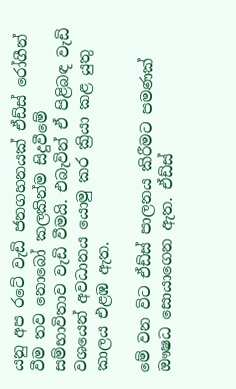යනු අප රටේ වැඩි ජනගහනයක් ඒඩ්ස් රෝගීන් වීම තව නොබෝ කලකින්ම සිදුවීමේ සම්භාවිතාව වැඩි වීමයි. එබැවින් ඒ පිළිබඳ වැඩි වශයෙන් අවධානය යොමු කර ක්‍රියා කළ යුතු කාලය එළඹ ඇත.

මේ වන විට ඒඩ්ස් පාලනය කිරීමට පමණක් ඖෂධ සොයාගෙන ඇත. ඒඩ්ස්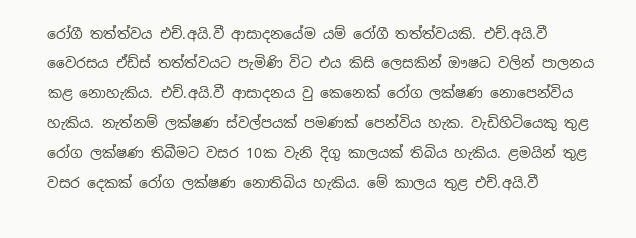රෝගී තත්ත්වය එච්.අයි.වී ආසාදනයේම යම් රෝගී තත්ත්වයකි. එච්.අයි.වී වෛරසය ඒඩ්ස් තත්ත්වයට පැමිණි විට එය කිසි ලෙසකින් ඖෂධ වලින් පාලනය කළ නොහැකිය. එච්.අයි.වී ආසාදනය වු කෙනෙක් රෝග ලක්ෂණ නොපෙන්විය හැකිය. නැත්නම් ලක්ෂණ ස්වල්පයක් පමණක් පෙන්විය හැක. වැඩිහිටියෙකු තුළ රෝග ලක්ෂණ තිබීමට වසර 10ක වැනි දිගු කාලයක් තිබිය හැකිය. ළමයින් තුළ වසර දෙකක් රෝග ලක්ෂණ නොතිබිය හැකිය. මේ කාලය තුළ එච්.අයි.වී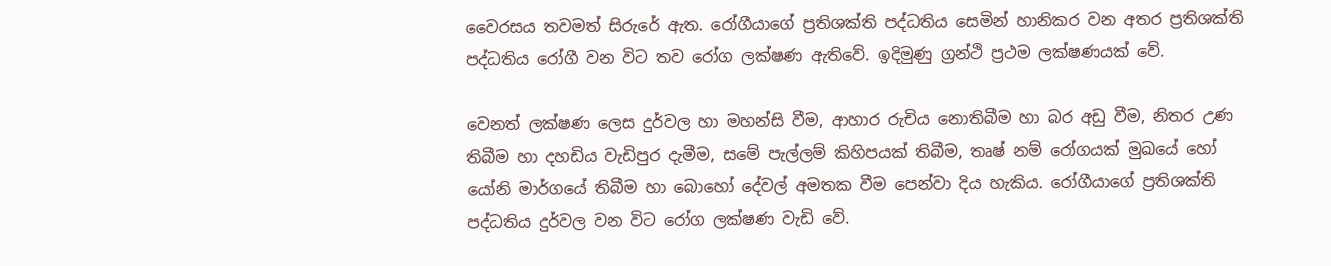වෛරසය තවමත් සිරුරේ ඇත. රෝගීයාගේ ප්‍රතිශක්ති පද්ධතිය සෙමින් හානිකර වන අතර ප්‍රතිශක්ති පද්ධතිය රෝගී වන විට තව රෝග ලක්ෂණ ඇතිවේ. ඉදිමුණු ග්‍රන්ථි ප්‍රථම ලක්ෂණයක් වේ.

වෙනත් ලක්ෂණ ලෙස දුර්වල හා මහන්සි වීම, ආහාර රුචිය නොතිබීම හා බර අඩු වීම, නිතර උණ තිබීම හා දහඩිය වැඩිපුර දැමීම, සමේ පැල්ලම් කිහිපයක් තිබීම, තෘෂ් නම් රෝගයක් මුඛයේ හෝ යෝනි මාර්ගයේ තිබීම හා බොහෝ දේවල් අමතක වීම පෙන්වා දිය හැකිය. රෝගීයාගේ ප්‍රතිශක්ති පද්ධතිය දුර්වල වන විට රෝග ලක්ෂණ වැඩි වේ.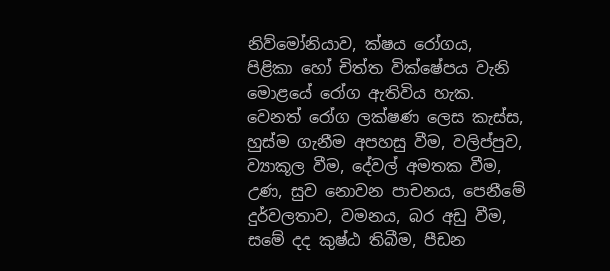නිව්මෝනියාව, ක්ෂය රෝගය, පිළිකා හෝ චිත්ත වික්ෂේපය වැනි ම‍ොළයේ රෝග ඇතිවිය හැක. වෙනත් රෝග ලක්ෂණ ලෙස කැස්ස, හුස්ම ගැනීම අපහසු වීම, වලිප්පුව, ව්‍යාකූල වීම, දේවල් අමතක වීම, උණ, සුව නොවන පාචනය, පෙනීමේ දුර්වලතාව, වමනය, බර අඩු වීම, සමේ දද කුෂ්ඨ තිබීම, පීඩන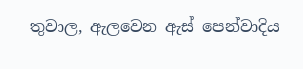තුවාල, ඇලවෙන ඇස් පෙන්වාදිය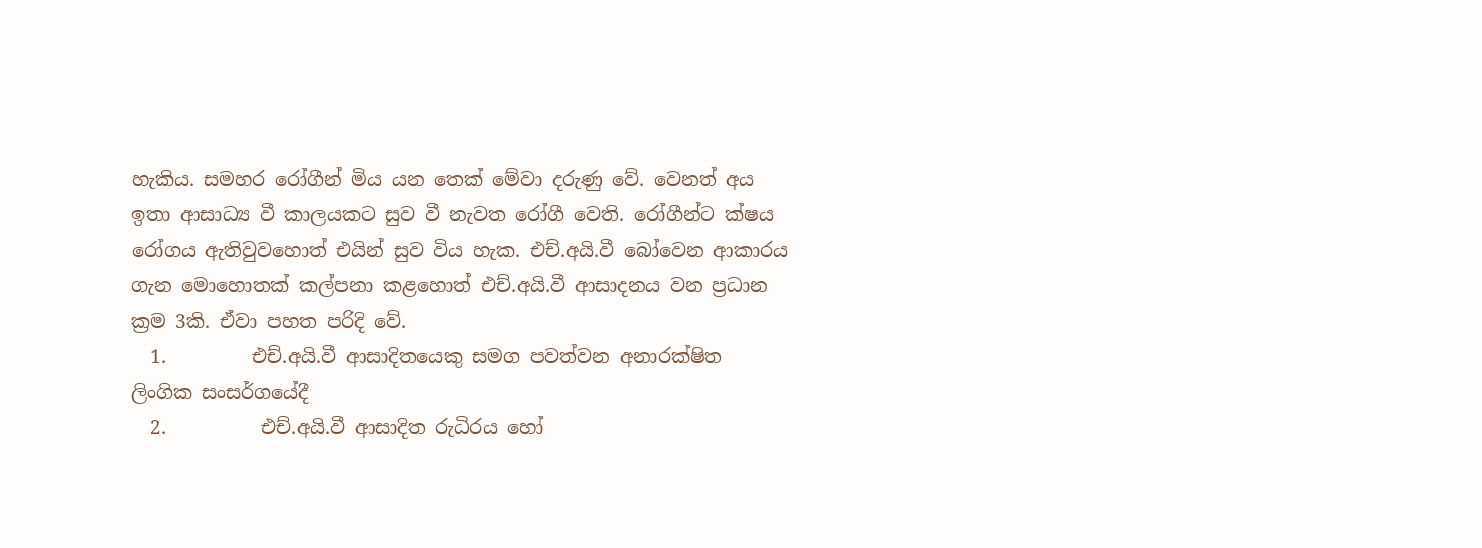හැකිය. සමහර රෝගීන් මිය යන තෙක් මේවා දරුණු වේ. වෙනත් අය ඉතා ආසාධ්‍ය වී කාලයකට සුව වී නැවත රෝගී වෙති. රෝගීන්ට ක්ෂය රෝගය ඇතිවුවහොත් එයින් සුව විය හැක. එච්.අයි.වී බෝවෙන ආකාරය ගැන මොහොතක් කල්පනා කළහොත් එච්.අයි.වී ආසාදනය වන ප්‍රධාන ක්‍රම 3කි. ඒවා පහත පරිදි වේ.
  1.         එච්.අයි.වී ආසාදිතයෙකු සමග පවත්වන අනාරක්ෂිත ලිංගික සංසර්ගයේදී
  2.          එච්.අයි.වී ආසාදිත රුධිරය හෝ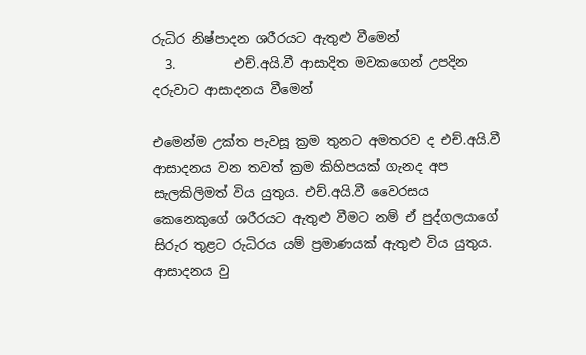රුධිර නිෂ්පාදන ශරීරයට ඇතුළු වීමෙන්
  3.         එච්.අයි.වී ආසාදිත මවකගෙන් උපදින දරුවාට ආසාදනය වීමෙන්

එමෙන්ම උක්ත පැවසූ ක්‍රම තුනට අමතරව ද එච්.අයි.වී ආසාදනය වන තවත් ක්‍රම කිහිපයක් ගැනද අප සැලකිලිමත් විය යුතුය. එච්.අයි.වී වෛරසය කෙනෙකුගේ ශරීරයට ඇතුළු වීමට නම් ඒ පුද්ගලයාගේ සිරුර තුළට රුධිරය යම් ප්‍රමාණයක් ඇතුළු විය යුතුය. ආසාදනය වු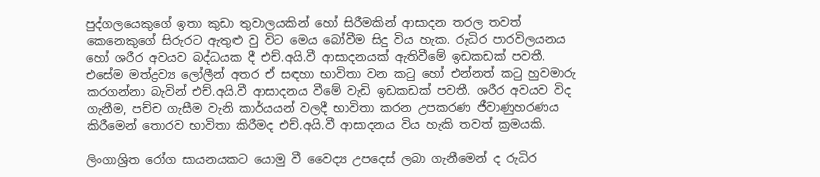පුද්ගලයෙකුගේ ඉතා කුඩා තුවාලයකින් හෝ සිරීමකින් ආසාදන තරල තවත් කෙනෙකුගේ සිරුරට ඇතුළු වු විට මෙය බෝවීම සිදු විය හැක. රුධිර පාරවිලයනය හෝ ශරීර අවයව බද්ධයක දී එච්.අයි.වී ආසාදනයක් ඇතිවීමේ ඉඩකඩක් පවතී. එසේම මත්ද්‍රව්‍ය ලෝලීන් අතර ඒ සඳහා භාවිතා වන කටු හෝ එන්නත් කටු හුවමාරු කරගන්නා බැවින් එච්.අයි.වී ආසාදනය වීමේ වැඩි ඉඩකඩක් පවතී. ශරීර අවයව විද ගැනීම, පච්ච ගැසීම වැනි කාර්යයන් වලදී භාවිතා කරන උපකරණ ජීවාණුහරණය කිරීමෙන් තොරව භාවිතා කිරීමද එච්.අයි.වී ආසාදනය විය හැකි තවත් ක්‍රමයකි.

ලිංගාශ්‍රිත රෝග සායනයකට යොමු වී වෛද්‍ය උපදෙස් ලබා ගැනීමෙන් ද රුධිර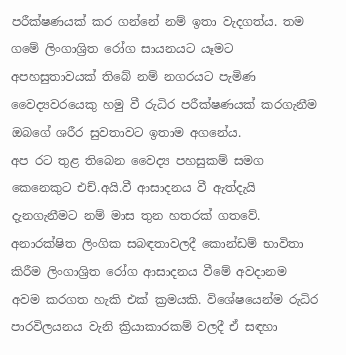පරීක්ෂණයක් කර ගන්නේ නම් ඉතා වැදගත්ය. තම ගමේ ලිංගාශ්‍රිත රෝග සායනයට යෑමට අපහසුතාවයක් තිබේ නම් නගරයට පැමිණ වෛද්‍යවරයෙකු හමු වී රුධිර පරීක්ෂණයක් කරගැනීම ඔබගේ ශරීර සුවතාවට ඉතාම අගනේය.
අප රට තුළ තිබෙන වෛද්‍ය පහසුකම් සමග කෙනෙකුට එච්.අයි.වී ආසාදනය වී ඇත්දැයි දැනගැනීමට නම් මාස තුන හතරක් ගතවේ. අනාරක්ෂිත ලිංගික සබඳතාවලදී කොන්ඩම් භාවිතා කිරීම ලිංගාශ්‍රිත රෝග ආසාදනය වීමේ අවදානම අවම කරගත හැකි එක් ක්‍රමයකි. විශේෂයෙන්ම රුධිර පාරවිලයනය වැනි ක්‍රියාකාරකම් වලදී ඒ සඳහා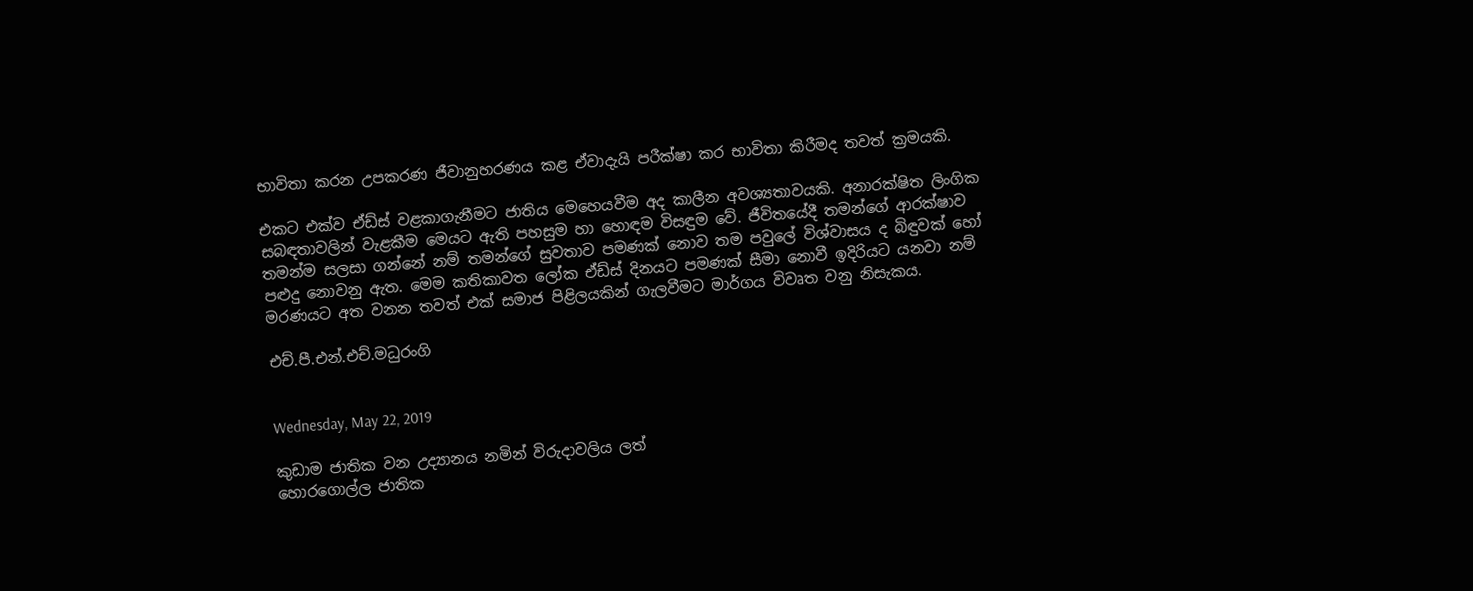භාවිතා කරන උපකරණ ජීවානුහරණය කළ ඒවාදැයි පරීක්ෂා කර භාවිතා කිරීමද තවත් ක්‍රමයකි.

එකට එක්ව ඒඩ්ස් වළකාගැනීමට ජාතිය මෙහෙයවීම අද කාලීන අවශ්‍යතාවයකි. අනාරක්ෂිත ලිංගික සබඳතාවලින් වැළකීම මෙයට ඇති පහසුම හා හොඳම විසඳුම වේ. ජීවිතයේදී තමන්ගේ ආරක්ෂාව තමන්ම සලසා ගන්නේ නම් තමන්ගේ සුවතාව පමණක් නොව තම පවුලේ විශ්වාසය ද බිඳුවක් හෝ පළුදු නොවනු ඇත. මෙම කතිකාවත ලෝක ඒඩ්ස් දිනයට පමණක් සීමා නොවී ඉදිරියට යනවා නම් මරණයට අත වනන තවත් එක් සමාජ පිළිලයකින් ගැලවීමට මාර්ගය විවෘත වනු නිසැකය.

එච්.පී.එන්.එච්.මධුරංගි


Wednesday, May 22, 2019

කුඩාම ජාතික වන උද්‍යානය නමින් විරුදාවලිය ලත්
හොරගොල්ල ජාතික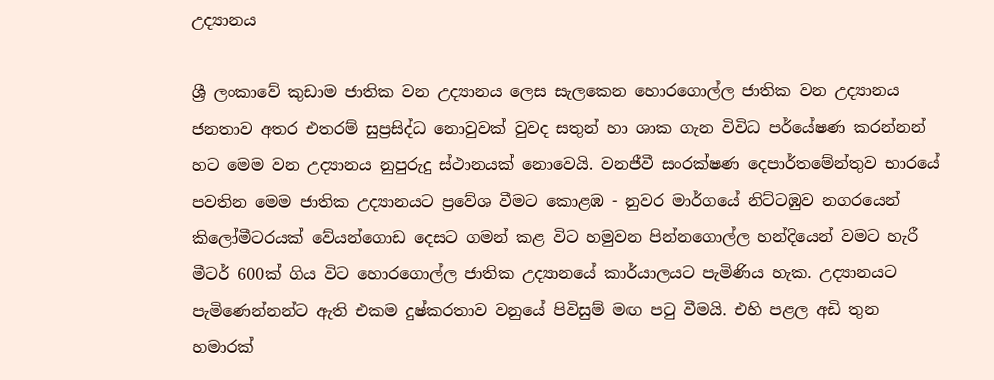උද්‍යානය

ශ්‍රී ලංකාවේ කුඩාම ජාතික වන උද්‍යානය ලෙස සැලකෙන හොරගොල්ල ජාතික වන උද්‍යානය ජනතාව අතර එතරම් සුප්‍රසිද්ධ නොවුවක් වුවද සතුන් හා ශාක ගැන විවිධ පර්යේෂණ කරන්නන් හට මෙම වන උද්‍යානය නුපුරුදු ස්ථානයක් නොවෙයි. වනජීවී සංරක්ෂණ දෙපාර්තමේන්තුව භාරයේ පවතින මෙම ජාතික උද්‍යානයට ප්‍රවේශ වීමට කොළඹ - නුවර මාර්ගයේ නිට්ටඹුව නගරයෙන් කිලෝමීටරයක් වේයන්ගොඩ දෙසට ගමන් කළ විට හමුවන පින්නගොල්ල හන්දියෙන් වමට හැරී මීටර් 600ක් ගිය විට හොරගොල්ල ජාතික උද්‍යානයේ කාර්යාලයට පැමිණිය හැක. උද්‍යානයට පැමිණෙන්නන්ට ඇති එකම දුෂ්කරතාව වනුයේ පිවිසුම් මඟ පටු වීමයි. එහි පළල අඩි තුන හමාරක්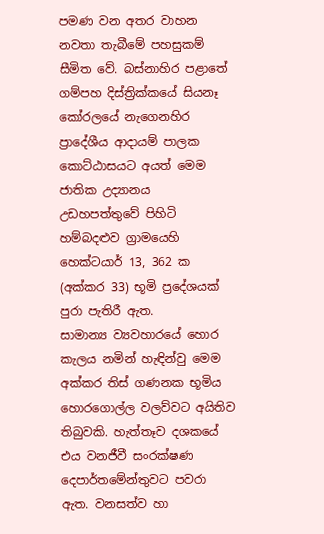පමණ වන අතර වාහන නවතා තැබීමේ පහසුකම් සීමිත වේ. බස්නාහිර පළාතේ ගම්පහ දිස්ත්‍රික්කයේ සියනෑ කෝරලයේ නැගෙනහිර ප්‍රාදේශීය ආදායම් පාලක කොට්ඨාසයට අයත් මෙම ජාතික උද්‍යානය උඩහපත්තුවේ පිහිටි හම්බදළුව ග්‍රාමයෙහි හෙක්ටයාර් 13, 362 ක (අක්කර 33) භූමි ප්‍රදේශයක් පුරා පැතිරී ඇත.
සාමාන්‍ය ව්‍යවහාරයේ හොර කැලය නමින් හැඳින්වු මෙම අක්කර තිස් ගණනක භූමිය හොරගොල්ල වලව්වට අයිතිව තිබුවකි. හැත්තෑව දශකයේ එය වනජීවී සංරක්ෂණ දෙපාර්තමේන්තුවට පවරා ඇත. වනසත්ව හා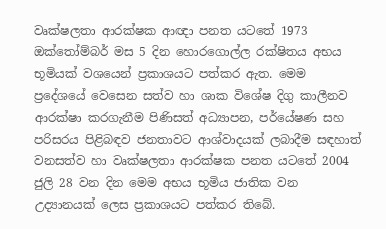වෘක්ෂලතා ආරක්ෂක ආඥා පනත යටතේ 1973 ඔක්තෝම්බර් මස 5 දින හොරගොල්ල රක්ෂිතය අභය භූමියක් වශයෙන් ප්‍රකාශයට පත්කර ඇත. මෙම ප්‍රදේශයේ වෙසෙන සත්ව හා ශාක විශේෂ දිගු කාලීනව ආරක්ෂා කරගැනීම පිණිසත් අධ්‍යාපන, පර්යේෂණ සහ පරිසරය පිළිබඳව ජනතාවට ආශ්වාදයක් ලබාදීම සඳහාත් වනසත්ව හා වෘක්ෂලතා ආරක්ෂක පනත යටතේ 2004 ජුලි 28 වන දින මෙම අභය භූමිය ජාතික වන උද්‍යානයක් ලෙස ප්‍රකාශයට පත්කර තිබේ.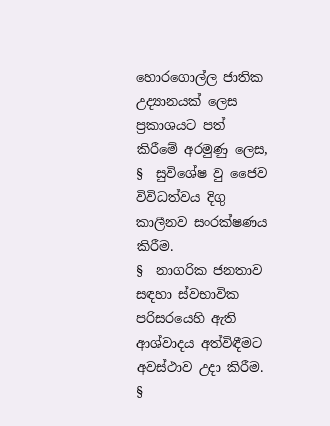හොරගොල්ල ජාතික උද්‍යානයක් ලෙස ප්‍රකාශයට පත් කිරීමේ අරමුණු ලෙස,
§  සුවිශේෂ වු ජෛව විවිධත්වය දිගු කාලීනව සංරක්ෂණය කිරීම.
§  නාගරික ජනතාව සඳහා ස්වභාවික පරිසරයෙහි ඇති ආශ්වාදය අත්විඳීමට අවස්ථාව උදා කිරීම.
§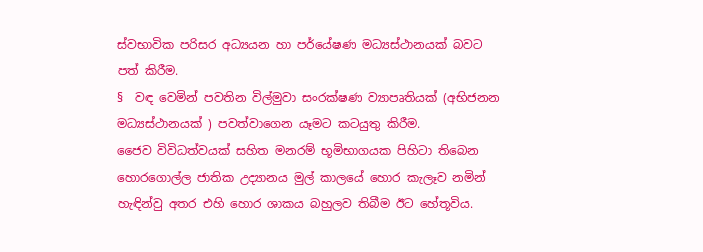ස්වභාවික පරිසර අධ්‍යයන හා පර්යේෂණ මධ්‍යස්ථානයක් බවට පත් කිරීම.
§  වඳ වෙමින් පවතින විල්මුවා සංරක්ෂණ ව්‍යාපෘතියක් (අභිජනන මධ්‍යස්ථානයක් ) පවත්වාගෙන යෑමට කටයුතු කිරීම.
ජෛව විවිධත්වයක් සහිත මනරම් භූමිභාගයක පිහිටා තිබෙන හොරගොල්ල ජාතික උද්‍යානය මුල් කාලයේ හොර කැලෑව නමින් හැඳින්වු අතර එහි හොර ශාකය බහුලව තිබීම ඊට හේතූවිය.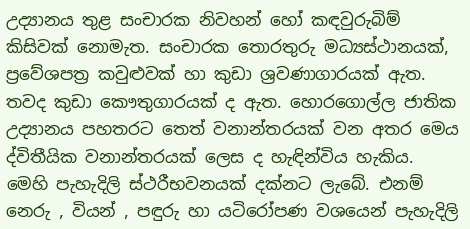උද්‍යානය තුළ සංචාරක නිවහන් හෝ කඳවුරුබිම් කිසිවක් නොමැත. සංචාරක තොරතුරු මධ්‍යස්ථානයක්, ප්‍රවේශපත්‍ර කවුළුවක් හා කුඩා ශ්‍රවණාගාරයක් ඇත. තවද කුඩා කෞතුගාරයක් ද ඇත. හොරගොල්ල ජාතික උද්‍යානය පහතරට තෙත් වනාන්තරයක් වන අතර මෙය ද්විතීයික වනාන්තරයක් ලෙස ද හැඳින්විය හැකිය.
මෙහි පැහැදිලි ස්ථරීභවනයක් දක්නට ලැබේ. එනම් නෙරු , වියන් , පඳුරු හා යටිරෝපණ වශයෙන් පැහැදිලි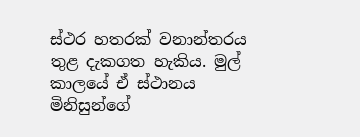ස්ථර හතරක් වනාන්තරය තුළ දැකගත හැකිය. මුල් කාලයේ ඒ ස්ථානය මිනිසුන්ගේ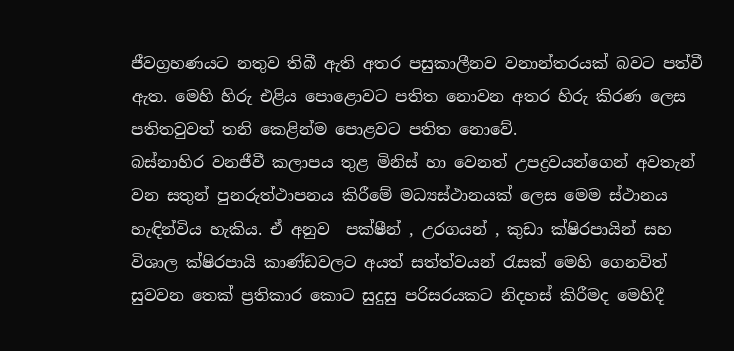ජීවග්‍රහණයට නතුව තිබී ඇති අතර පසුකාලීනව වනාන්තරයක් බවට පත්වී ඇත. මෙහි හිරු එළිය පොළොවට පතිත නොවන අතර හිරු කිරණ ලෙස පතිතවුවත් තනි කෙළින්ම පොළවට පතිත නොවේ.
බස්නාහිර වනජීවී කලාපය තුළ මිනිස් හා වෙනත් උපද්‍රවයන්ගෙන් අවතැන් වන සතුන් පුනරුත්ථාපනය කිරීමේ මධ්‍යස්ථානයක් ලෙස මෙම ස්ථානය හැඳින්විය හැකිය. ඒ අනුව  පක්ෂීන් , උරගයන් , කුඩා ක්ෂිරපායින් සහ විශාල ක්ෂිරපායි කාණ්ඩවලට අයත් සත්ත්වයන් රැසක් මෙහි ගෙනවිත් සුවවන තෙක් ප්‍රතිකාර කොට සුදුසු පරිසරයකට නිදහස් කිරීමද මෙහිදී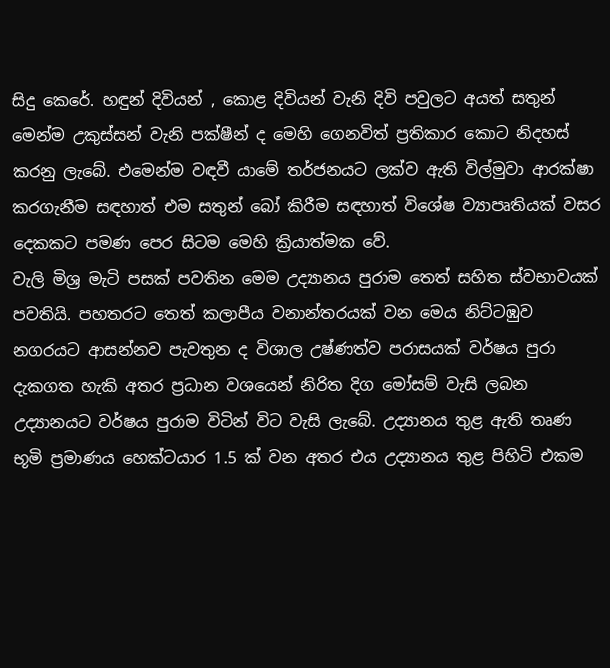සිදු කෙරේ. හඳුන් දිවියන් , කොළ දිවියන් වැනි දිවි පවුලට අයත් සතුන් මෙන්ම උකුස්සන් වැනි පක්ෂීන් ද මෙහි ගෙනවිත් ප්‍රතිකාර කොට නිදහස් කරනු ලැබේ. එමෙන්ම වඳවී යාමේ තර්ජනයට ලක්ව ඇති විල්මුවා ආරක්ෂා කරගැනීම සඳහාත් එම සතුන් බෝ කිරීම සඳහාත් විශේෂ ව්‍යාපෘතියක් වසර දෙකකට පමණ පෙර සිටම මෙහි ක්‍රියාත්මක වේ.
වැලි මිශ්‍ර මැටි පසක් පවතින මෙම උද්‍යානය පුරාම තෙත් සහිත ස්වභාවයක් පවතියි. පහතරට තෙත් කලාපීය වනාන්තරයක් වන මෙය නිට්ටඹුව නගරයට ආසන්නව පැවතුන ද විශාල උෂ්ණත්ව පරාසයක් වර්ෂය පුරා දැකගත හැකි අතර ප්‍රධාන වශයෙන් නිරිත දිග මෝසම් වැසි ලබන උද්‍යානයට වර්ෂය පුරාම විටින් විට වැසි ලැබේ. උද්‍යානය තුළ ඇති තෘණ භූමි ප්‍රමාණය හෙක්ටයාර 1.5 ක් වන අතර එය උද්‍යානය තුළ පිහිටි එකම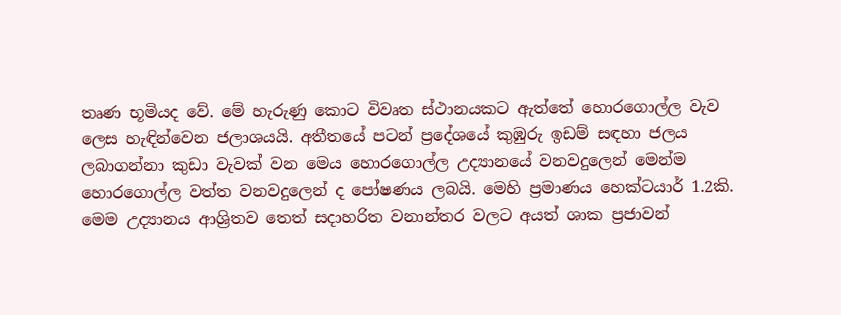තෘණ භූමියද වේ. මේ හැරුණු කොට විවෘත ස්ථානයකට ඇත්තේ හොරගොල්ල වැව ලෙස හැඳින්වෙන ජලාශයයි. අතීතයේ පටන් ප්‍රදේශයේ කුඹුරු ඉඩම් සඳහා ජලය ලබාගන්නා කුඩා වැවක් වන මෙය හොරගොල්ල උද්‍යානයේ වනවදුලෙන් මෙන්ම හොරගොල්ල වත්ත වනවදුලෙන් ද පෝෂණය ලබයි. මෙහි ප්‍රමාණය හෙක්ටයාර් 1.2කි.
මෙම උද්‍යානය ආශ්‍රිතව තෙත් සදාහරිත වනාන්තර වලට අයත් ශාක ප්‍රජාවන්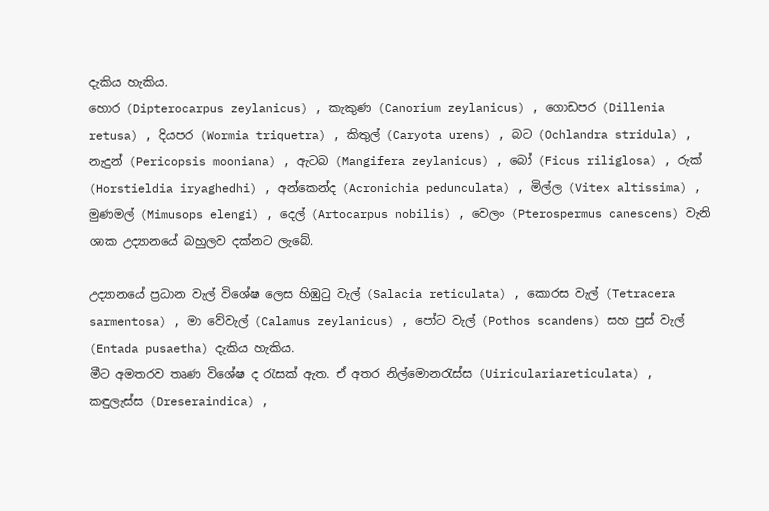දැකිය හැකිය.
හොර (Dipterocarpus zeylanicus) , කැකුණ (Canorium zeylanicus) , ගොඩපර (Dillenia retusa) , දියපර (Wormia triquetra) , කිතුල් (Caryota urens) , බට (Ochlandra stridula) , නැදුන් (Pericopsis mooniana) , ඇටබ (Mangifera zeylanicus) , බෝ (Ficus riliglosa) , රුක් (Horstieldia iryaghedhi) , අන්කෙන්ද (Acronichia pedunculata) , මිල්ල (Vitex altissima) , මුණමල් (Mimusops elengi) , දෙල් (Artocarpus nobilis) , වෙලං (Pterospermus canescens) වැනි ශාක උද්‍යානයේ බහුලව දක්නට ලැබේ.

උද්‍යානයේ ප්‍රධාන වැල් විශේෂ ලෙස හිඹුටු වැල් (Salacia reticulata) , කොරස වැල් (Tetracera sarmentosa) , මා වේවැල් (Calamus zeylanicus) , පෝට වැල් (Pothos scandens) සහ පුස් වැල් (Entada pusaetha) දැකිය හැකිය.
මීට අමතරව තෘණ විශේෂ ද රැසක් ඇත. ඒ අතර නිල්මොනරැස්ස (Uiriculariareticulata) , කඳුලැස්ස (Dreseraindica) ,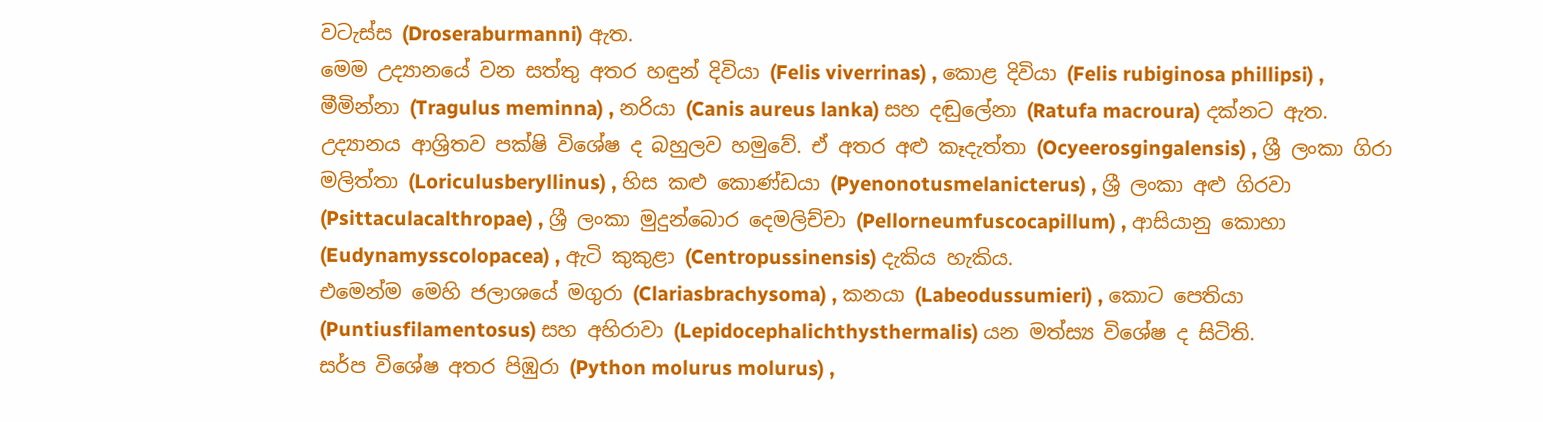වටැස්ස (Droseraburmanni) ඇත.
මෙම උද්‍යානයේ වන සත්තු අතර හඳුන් දිවියා (Felis viverrinas) , කොළ දිවියා (Felis rubiginosa phillipsi) , මීමින්නා (Tragulus meminna) , නරියා (Canis aureus lanka) සහ දඬුලේනා (Ratufa macroura) දක්නට ඇත.
උද්‍යානය ආශ්‍රිතව පක්ෂි විශේෂ ද බහුලව හමුවේ. ඒ අතර අළු කෑදැත්තා (Ocyeerosgingalensis) , ශ්‍රී ලංකා ගිරා මලිත්තා (Loriculusberyllinus) , හිස කළු කොණ්ඩයා (Pyenonotusmelanicterus) , ශ්‍රී ලංකා අළු ගිරවා (Psittaculacalthropae) , ශ්‍රී ලංකා මුදුන්බොර දෙමලිච්චා (Pellorneumfuscocapillum) , ආසියානු කොහා (Eudynamysscolopacea) , ඇටි කුකුළා (Centropussinensis) දැකිය හැකිය.
එමෙන්ම මෙහි ජලාශයේ මගුරා (Clariasbrachysoma) , කනයා (Labeodussumieri) , කොට පෙතියා (Puntiusfilamentosus) සහ අහිරාවා (Lepidocephalichthysthermalis) යන මත්ස්‍ය විශේෂ ද සිටිති.
සර්ප විශේෂ අතර පිඹුරා (Python molurus molurus) ,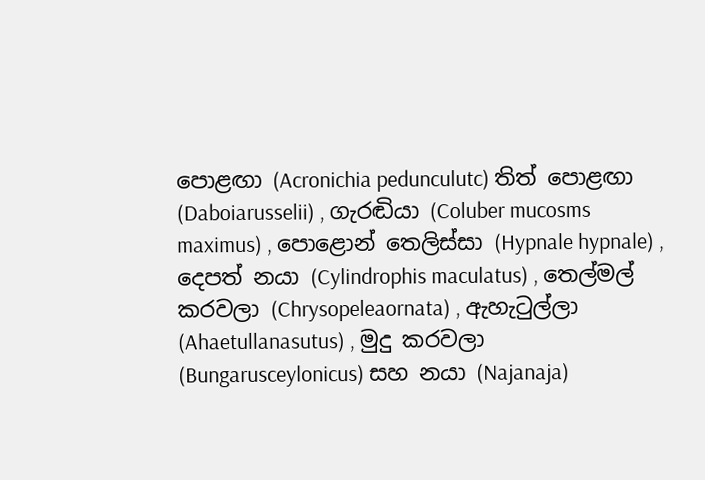පොළඟා (Acronichia pedunculutc) තිත් පොළඟා (Daboiarusselii) , ගැරඬියා (Coluber mucosms maximus) , පොළොන් තෙලිස්සා (Hypnale hypnale) , දෙපත් නයා (Cylindrophis maculatus) , තෙල්මල් කරවලා (Chrysopeleaornata) , ඇහැටුල්ලා (Ahaetullanasutus) , මුදු කරවලා (Bungarusceylonicus) සහ නයා (Najanaja)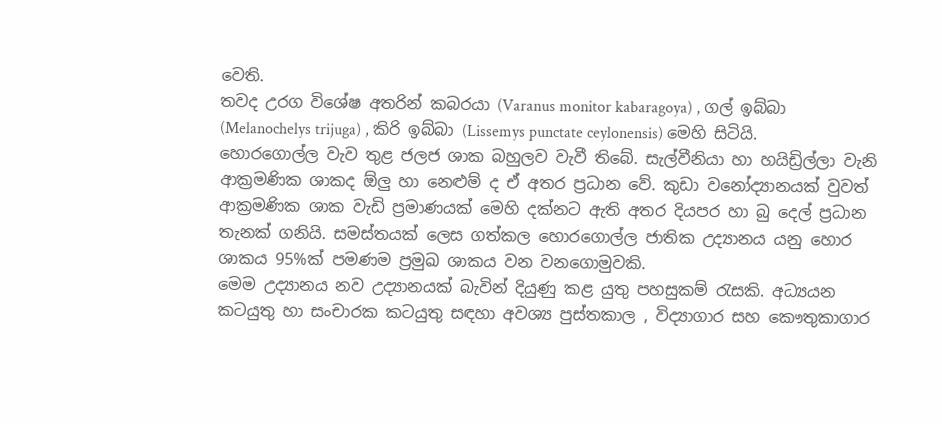වෙති.
තවද උරග විශේෂ අතරින් කබරයා (Varanus monitor kabaragoya) , ගල් ඉබ්බා (Melanochelys trijuga) , කිරි ඉබ්බා (Lissemys punctate ceylonensis) මෙහි සිටියි.
හොරගොල්ල වැව තුළ ජලජ ශාක බහුලව වැවී තිබේ. සැල්වීනියා හා හයිඩ්‍රිල්ලා වැනි ආක්‍රමණික ශාකද ඕලු හා නෙළුම් ද ඒ අතර ප්‍රධාන වේ. කුඩා වනෝද්‍යානයක් වුවත් ආක්‍රමණික ශාක වැඩි ප්‍රමාණයක් මෙහි දක්නට ඇති අතර දියපර හා බු දෙල් ප්‍රධාන තැනක් ගනියි. සමස්තයක් ලෙස ගත්කල හොරගොල්ල ජාතික උද්‍යානය යනු හොර ශාකය 95%ක් පමණම ප්‍රමුඛ ශාකය වන වනගොමුවකි.
මෙම උද්‍යානය නව උද්‍යානයක් බැවින් දියුණු කළ යුතු පහසුකම් රැසකි. අධ්‍යයන කටයුතු හා සංචාරක කටයුතු සඳහා අවශ්‍ය පුස්තකාල , විද්‍යාගාර සහ කෞතුකාගාර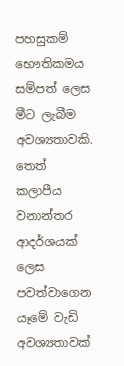පහසුකම් භෞතිකමය සම්පත් ලෙස මීට ලැබීම අවශ්‍යතාවකි. තෙත් කලාපීය වනාන්තර ආදර්ශයක් ලෙස පවත්වාගෙන යෑමේ වැඩි අවශ්‍යතාවක්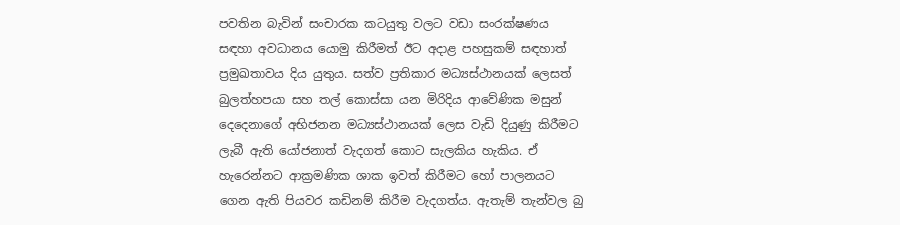පවතින බැවින් සංචාරක කටයුතු වලට වඩා සංරක්ෂණය සඳහා අවධානය යොමු කිරීමත් ඊට අදාළ පහසුකම් සඳහාත් ප්‍රමුඛතාවය දිය යුතුය. සත්ව ප්‍රතිකාර මධ්‍යස්ථානයක් ලෙසත් බුලත්හපයා සහ තල් කොස්සා යන මිරිදිය ආවේණික මසුන් දෙදෙනාගේ අභිජනන මධ්‍යස්ථානයක් ලෙස වැඩි දියුණු කිරීමට ලැබී ඇති යෝජනාත් වැදගත් කොට සැලකිය හැකිය. ඒ හැරෙන්නට ආක්‍රමණික ශාක ඉවත් කිරීමට හෝ පාලනයට ගෙන ඇති පියවර කඩිනම් කිරීම වැදගත්ය. ඇතැම් තැන්වල බු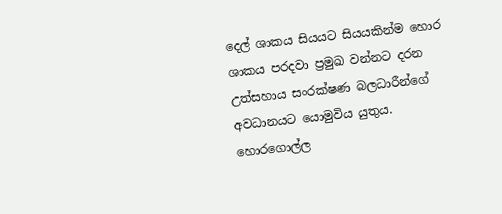දෙල් ශාකය සියයට සියයකින්ම හොර ශාකය පරදවා ප්‍රමුඛ වන්නට දරන උත්සහාය සංරක්ෂණ බලධාරීන්ගේ අවධානයට යොමුවිය යුතුය.
හොරගොල්ල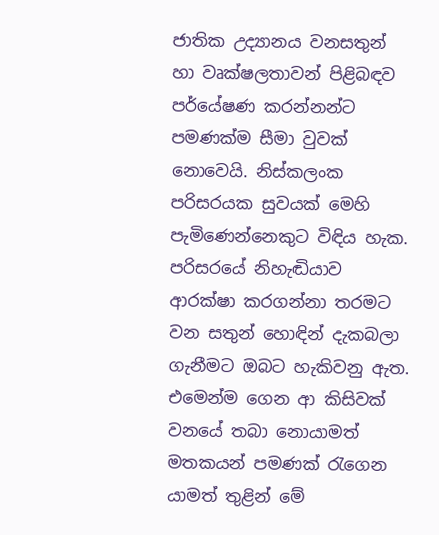ජාතික උද්‍යානය වනසතුන් හා වෘක්ෂලතාවන් පිළිබඳව පර්යේෂණ කරන්නන්ට පමණක්ම සීමා වුවක් නොවෙයි. නිස්කලංක පරිසරයක සුවයක් මෙහි පැමිණෙන්නෙකුට විඳිය හැක. පරිසරයේ නිහැඬියාව ආරක්ෂා කරගන්නා තරමට වන සතුන් හොඳින් දැකබලා ගැනීමට ඔබට හැකිවනු ඇත. එමෙන්ම ගෙන ආ කිසිවක් වනයේ තබා නොයාමත් මතකයන් පමණක් රැගෙන යාමත් තුළින් මේ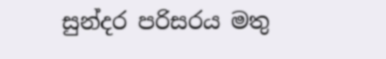සුන්දර පරිසරය මතු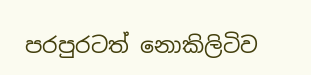පරපුරටත් නොකිලිටිව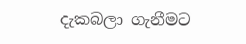දැකබලා ගැනීමට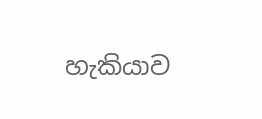හැකියාව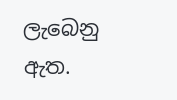ලැබෙනු ඇත.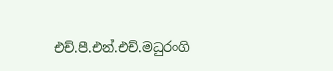එච්.පී.එන්.එච්.මධුරංගි